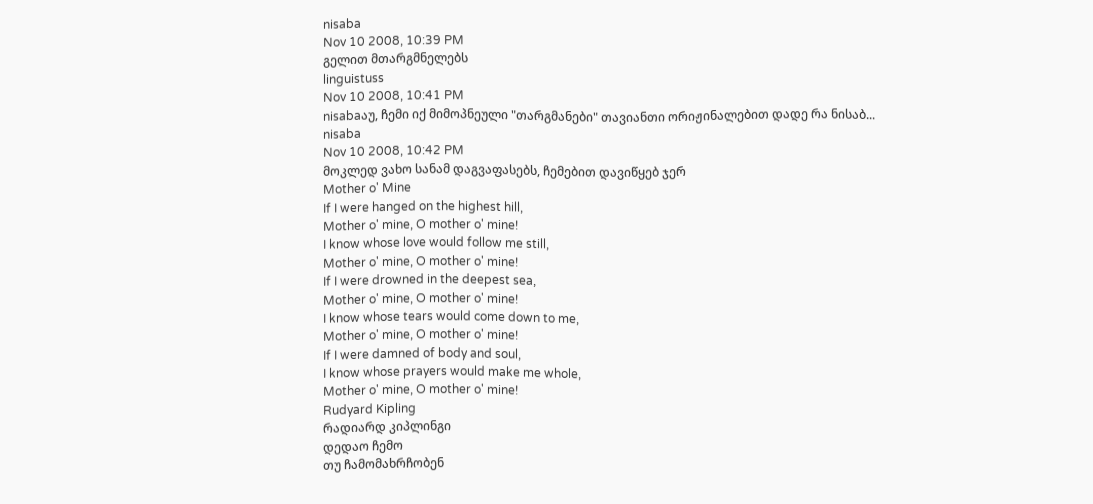nisaba
Nov 10 2008, 10:39 PM
გელით მთარგმნელებს
linguistuss
Nov 10 2008, 10:41 PM
nisabaაუ, ჩემი იქ მიმოპნეული "თარგმანები" თავიანთი ორიჟინალებით დადე რა ნისაბ...
nisaba
Nov 10 2008, 10:42 PM
მოკლედ ვახო სანამ დაგვაფასებს, ჩემებით დავიწყებ ჯერ
Mother o' Mine
If I were hanged on the highest hill,
Mother o' mine, O mother o' mine!
I know whose love would follow me still,
Mother o' mine, O mother o' mine!
If I were drowned in the deepest sea,
Mother o' mine, O mother o' mine!
I know whose tears would come down to me,
Mother o' mine, O mother o' mine!
If I were damned of body and soul,
I know whose prayers would make me whole,
Mother o' mine, O mother o' mine!
Rudyard Kipling
რადიარდ კიპლინგი
დედაო ჩემო
თუ ჩამომახრჩობენ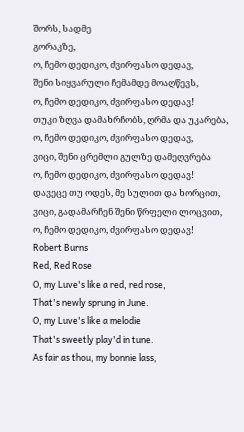შორს, სადმე
გორაკზე,
ო, ჩემო დედიკო, ძვირფასო დედავ,
შენი სიყვარული ჩემამდე მოაღწევს,
ო, ჩემო დედიკო, ძვირფასო დედავ!
თუკი ზღვა დამახრჩობს, ღრმა და უკარება,
ო, ჩემო დედიკო, ძვირფასო დედავ,
ვიცი, შენი ცრემლი გულზე დამეღვრება
ო, ჩემო დედიკო, ძვირფასო დედავ!
დავეცე თუ ოდეს, მე სულით და ხორცით,
ვიცი, გადამარჩენ შენი წრფელი ლოცვით,
ო, ჩემო დედიკო, ძვირფასო დედავ!
Robert Burns
Red, Red Rose
O, my Luve's like a red, red rose,
That's newly sprung in June.
O, my Luve's like a melodie
That's sweetly play'd in tune.
As fair as thou, my bonnie lass,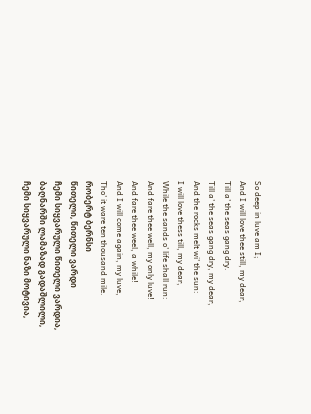So deep in luve am I;
And I will love thee still, my dear,
Till a' the seas gang dry.
Till a' the seas gang dry, my dear,
And the rocks melt wi' the sun:
I will love thess till, my dear,
While the sands o' life shall run:
And fare thee well, my only luve!
And fare thee weel, a while!
And I will come again, my luve,
Tho' it ware ten thousand mile.
რობერტ ბერნსი
წითელი, წითელი ვარდი
ჩემი სიყვარული წითელი ვარდია,
ბაღნარში ლამაზად გადაშლილი,
ჩემი სიყვარული ნაზი მოტივია,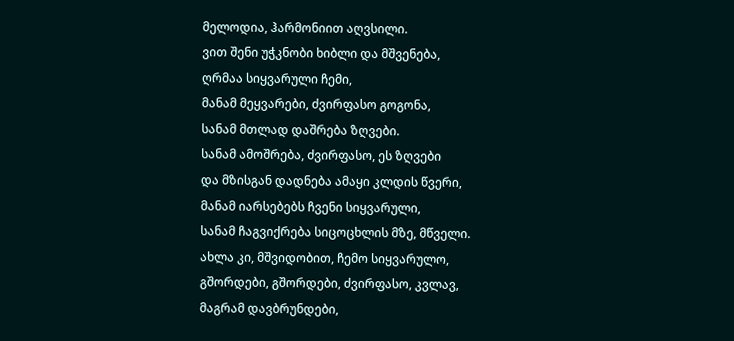მელოდია, ჰარმონიით აღვსილი.
ვით შენი უჭკნობი ხიბლი და მშვენება,
ღრმაა სიყვარული ჩემი,
მანამ მეყვარები, ძვირფასო გოგონა,
სანამ მთლად დაშრება ზღვები.
სანამ ამოშრება, ძვირფასო, ეს ზღვები
და მზისგან დადნება ამაყი კლდის წვერი,
მანამ იარსებებს ჩვენი სიყვარული,
სანამ ჩაგვიქრება სიცოცხლის მზე, მწველი.
ახლა კი, მშვიდობით, ჩემო სიყვარულო,
გშორდები, გშორდები, ძვირფასო, კვლავ,
მაგრამ დავბრუნდები,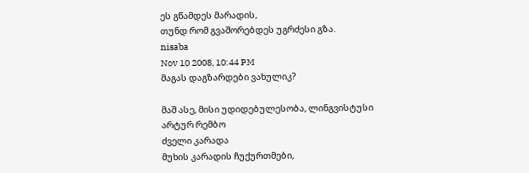ეს გწამდეს მარადის,
თუნდ რომ გვაშორებდეს უგრძესი გზა.
nisaba
Nov 10 2008, 10:44 PM
მაგას დაგზარდები ვახულიკ?

მაშ ასე, მისი უდიდებულესობა, ლინგვისტუსი
არტურ რემბო
ძველი კარადა
მუხის კარადის ჩუქურთმები,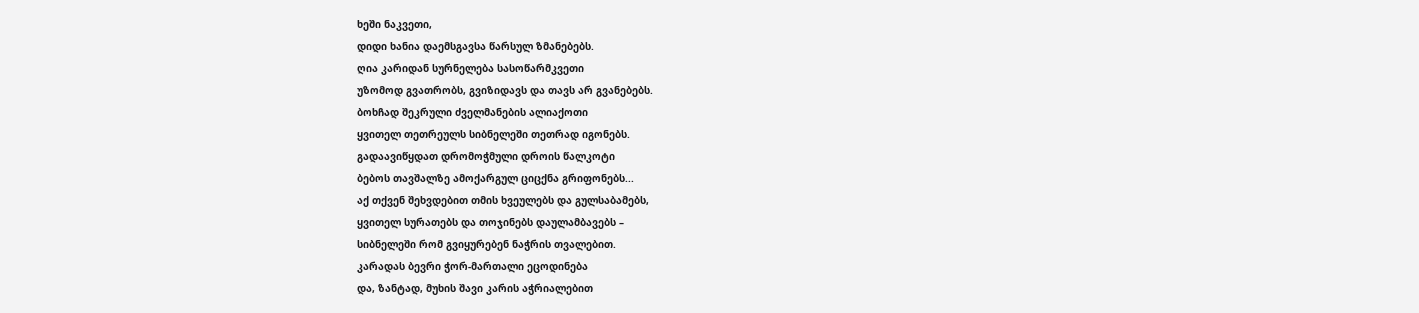ხეში ნაკვეთი,
დიდი ხანია დაემსგავსა წარსულ ზმანებებს.
ღია კარიდან სურნელება სასოწარმკვეთი
უზომოდ გვათრობს, გვიზიდავს და თავს არ გვანებებს.
ბოხჩად შეკრული ძველმანების ალიაქოთი
ყვითელ თეთრეულს სიბნელეში თეთრად იგონებს.
გადაავიწყდათ დრომოჭმული დროის წალკოტი
ბებოს თავშალზე ამოქარგულ ციცქნა გრიფონებს...
აქ თქვენ შეხვდებით თმის ხვეულებს და გულსაბამებს,
ყვითელ სურათებს და თოჯინებს დაულამბავებს –
სიბნელეში რომ გვიყურებენ ნაჭრის თვალებით.
კარადას ბევრი ჭორ-მართალი ეცოდინება
და, ზანტად, მუხის შავი კარის აჭრიალებით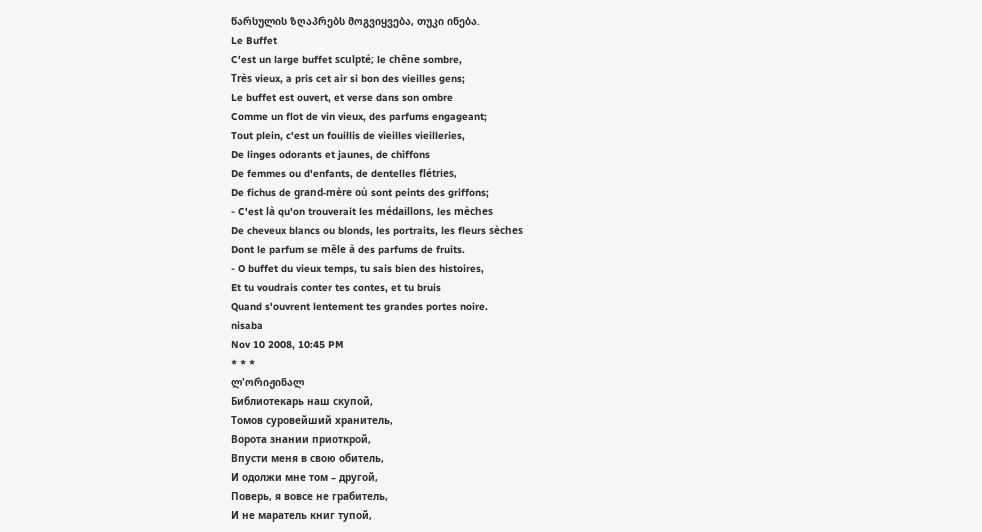წარსულის ზღაპრებს მოგვიყვება, თუკი ინება.
Le Buffet
C'est un large buffet sculpté; le chêne sombre,
Très vieux, a pris cet air si bon des vieilles gens;
Le buffet est ouvert, et verse dans son ombre
Comme un flot de vin vieux, des parfums engageant;
Tout plein, c'est un fouillis de vieilles vieilleries,
De linges odorants et jaunes, de chiffons
De femmes ou d'enfants, de dentelles flétries,
De fichus de grand-mère où sont peints des griffons;
- C'est là qu'on trouverait les médaillons, les mèches
De cheveux blancs ou blonds, les portraits, les fleurs sèches
Dont le parfum se mêle à des parfums de fruits.
- O buffet du vieux temps, tu sais bien des histoires,
Et tu voudrais conter tes contes, et tu bruis
Quand s'ouvrent lentement tes grandes portes noire.
nisaba
Nov 10 2008, 10:45 PM
* * *
ლ'ორიჟინალ
Библиотекарь наш скупой,
Томов суровейший хранитель,
Ворота знании приоткрой,
Впусти меня в свою обитель,
И одолжи мне том – другой,
Поверь, я вовсе не грабитель,
И не маратель книг тупой,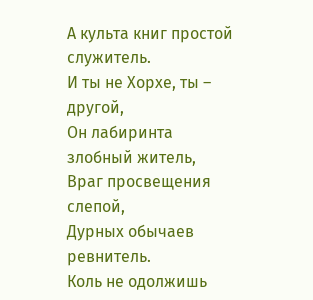А культа книг простой служитель.
И ты не Хорхе, ты – другой,
Он лабиринта злобный житель,
Враг просвещения слепой,
Дурных обычаев ревнитель.
Коль не одолжишь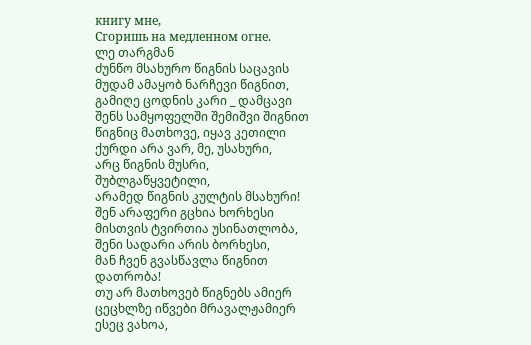книгу мне,
Сгоришь на медленном огне.
ლე თარგმან
ძუნწო მსახურო წიგნის საცავის
მუდამ ამაყობ ნარჩევი წიგნით,
გამიღე ცოდნის კარი _ დამცავი
შენს სამყოფელში შემიშვი შიგნით
წიგნიც მათხოვე, იყავ კეთილი
ქურდი არა ვარ, მე, უსახური,
არც წიგნის მუსრი, შუბლგაწყვეტილი,
არამედ წიგნის კულტის მსახური!
შენ არაფერი გცხია ხორხესი
მისთვის ტვირთია უსინათლობა,
შენი სადარი არის ბორხესი,
მან ჩვენ გვასწავლა წიგნით დათრობა!
თუ არ მათხოვებ წიგნებს ამიერ
ცეცხლზე იწვები მრავალჟამიერ
ესეც ვახოა,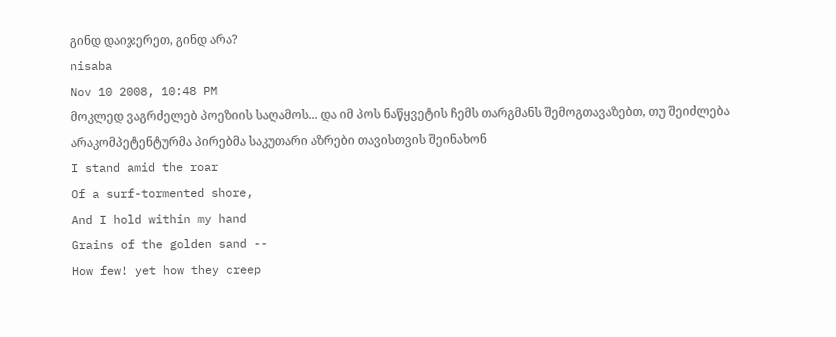გინდ დაიჯერეთ, გინდ არა?
nisaba
Nov 10 2008, 10:48 PM
მოკლედ ვაგრძელებ პოეზიის საღამოს... და იმ პოს ნაწყვეტის ჩემს თარგმანს შემოგთავაზებთ, თუ შეიძლება არაკომპეტენტურმა პირებმა საკუთარი აზრები თავისთვის შეინახონ
I stand amid the roar
Of a surf-tormented shore,
And I hold within my hand
Grains of the golden sand --
How few! yet how they creep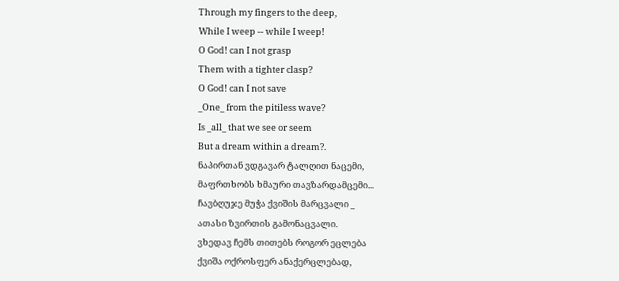Through my fingers to the deep,
While I weep -- while I weep!
O God! can I not grasp
Them with a tighter clasp?
O God! can I not save
_One_ from the pitiless wave?
Is _all_ that we see or seem
But a dream within a dream?.
ნაპირთან ვდგავარ ტალღით ნაცემი,
მაფრთხობს ხმაური თავზარდამცემი...
ჩავბღუჯე მუჭა ქვიშის მარცვალი _
ათასი ზვირთის გამონაცვალი.
ვხედავ ჩემს თითებს როგორ ეცლება
ქვიშა ოქროსფერ ანაქერცლებად,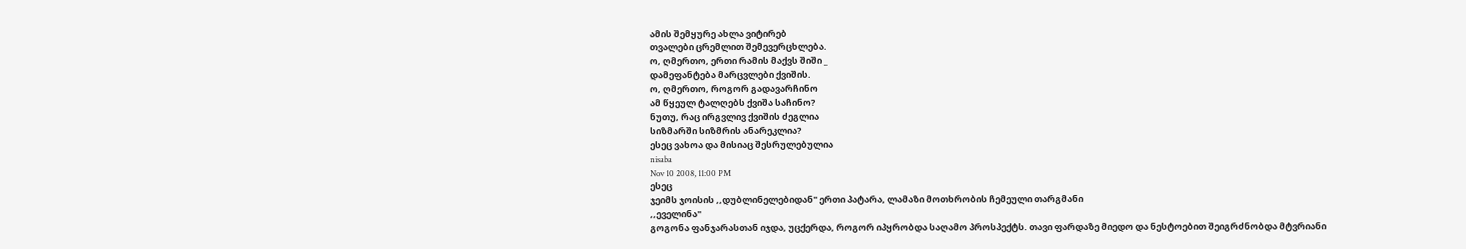ამის შემყურე ახლა ვიტირებ
თვალები ცრემლით შემევერცხლება.
ო, ღმერთო, ერთი რამის მაქვს შიში _
დამეფანტება მარცვლები ქვიშის.
ო, ღმერთო, როგორ გადავარჩინო
ამ წყეულ ტალღებს ქვიშა საჩინო?
ნუთუ, რაც ირგვლივ ქვიშის ძეგლია
სიზმარში სიზმრის ანარეკლია?
ესეც ვახოა და მისიაც შესრულებულია
nisaba
Nov 10 2008, 11:00 PM
ესეც
ჯეიმს ჯოისის ,,დუბლინელებიდან" ერთი პატარა, ლამაზი მოთხრობის ჩემეული თარგმანი
,,ეველინა"
გოგონა ფანჯარასთან იჯდა, უცქერდა, როგორ იპყრობდა საღამო პროსპექტს. თავი ფარდაზე მიედო და ნესტოებით შეიგრძნობდა მტვრიანი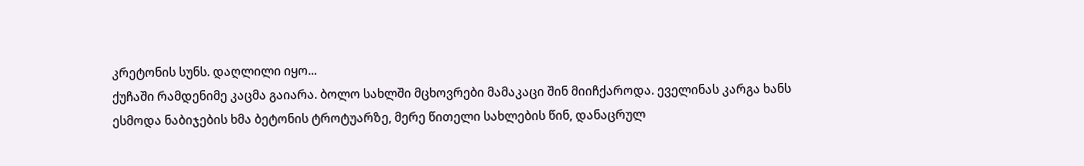კრეტონის სუნს. დაღლილი იყო...
ქუჩაში რამდენიმე კაცმა გაიარა. ბოლო სახლში მცხოვრები მამაკაცი შინ მიიჩქაროდა. ეველინას კარგა ხანს ესმოდა ნაბიჯების ხმა ბეტონის ტროტუარზე, მერე წითელი სახლების წინ, დანაცრულ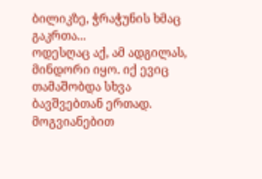ბილიკზე, ჭრაჭუნის ხმაც გაკრთა...
ოდესღაც აქ, ამ ადგილას, მინდორი იყო. იქ ევიც თამაშობდა სხვა ბავშვებთან ერთად. მოგვიანებით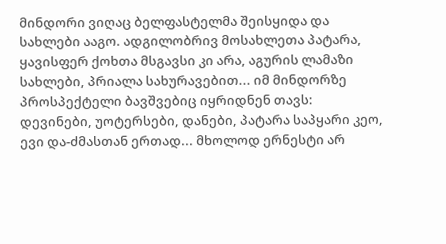მინდორი ვიღაც ბელფასტელმა შეისყიდა და სახლები ააგო. ადგილობრივ მოსახლეთა პატარა, ყავისფერ ქოხთა მსგავსი კი არა, აგურის ლამაზი სახლები, პრიალა სახურავებით... იმ მინდორზე პროსპექტელი ბავშვებიც იყრიდნენ თავს: დევინები, უოტერსები, დანები, პატარა საპყარი კეო, ევი და-ძმასთან ერთად... მხოლოდ ერნესტი არ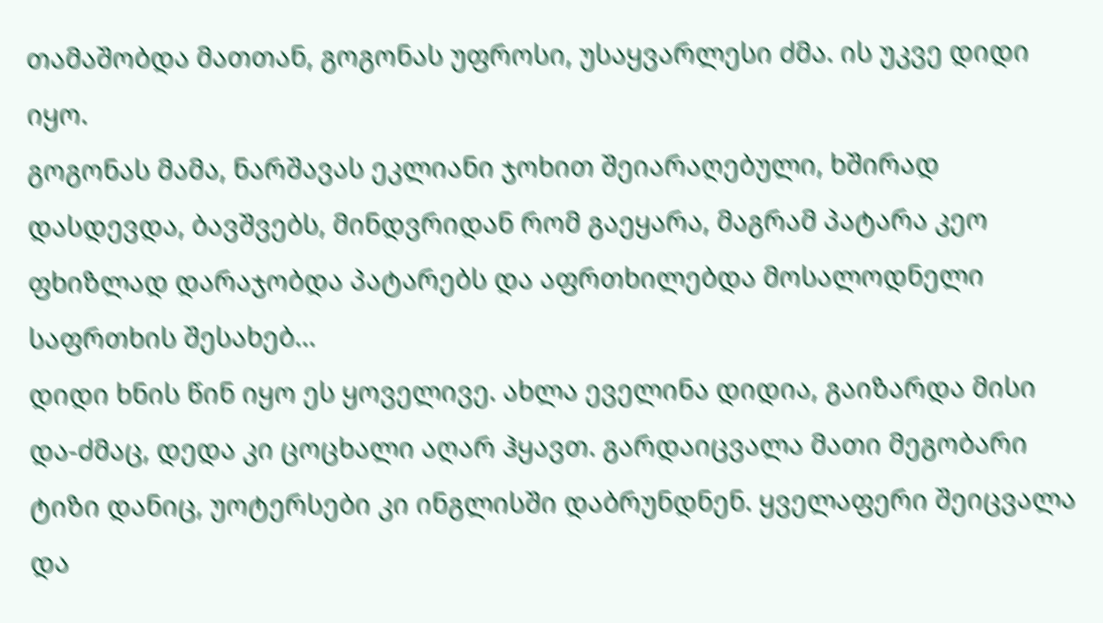თამაშობდა მათთან, გოგონას უფროსი, უსაყვარლესი ძმა. ის უკვე დიდი იყო.
გოგონას მამა, ნარშავას ეკლიანი ჯოხით შეიარაღებული, ხშირად დასდევდა, ბავშვებს, მინდვრიდან რომ გაეყარა, მაგრამ პატარა კეო ფხიზლად დარაჯობდა პატარებს და აფრთხილებდა მოსალოდნელი საფრთხის შესახებ...
დიდი ხნის წინ იყო ეს ყოველივე. ახლა ეველინა დიდია, გაიზარდა მისი და-ძმაც, დედა კი ცოცხალი აღარ ჰყავთ. გარდაიცვალა მათი მეგობარი ტიზი დანიც, უოტერსები კი ინგლისში დაბრუნდნენ. ყველაფერი შეიცვალა და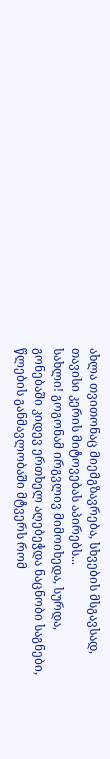ახლა თვითონაც მიემგზავრება, სხვების მსგავსად, თავისი კერის მიტოვებას აპირებს...
სახლი! გოგონამ ირგვლივ მიმოიხედა, სურდა, გონებაში კიდევ ერთხელ აღებეჭდა ნაცნობი საგნები, წლების განმავლობაში მტვერს რომ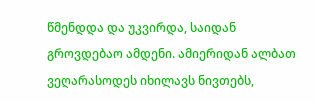წმენდდა და უკვირდა, საიდან გროვდებაო ამდენი. ამიერიდან ალბათ ვეღარასოდეს იხილავს ნივთებს,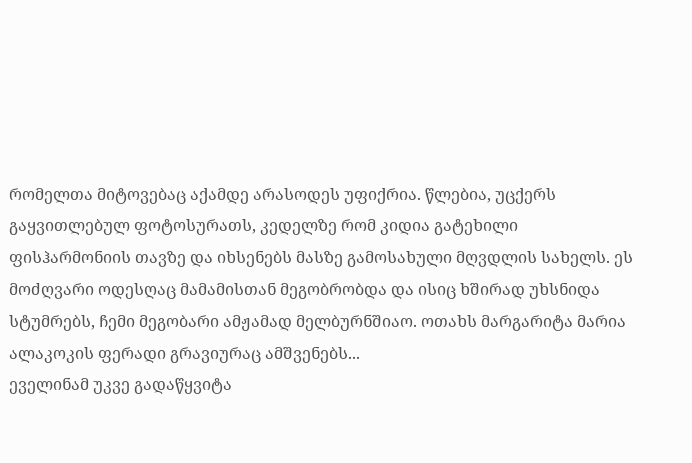რომელთა მიტოვებაც აქამდე არასოდეს უფიქრია. წლებია, უცქერს გაყვითლებულ ფოტოსურათს, კედელზე რომ კიდია გატეხილი ფისჰარმონიის თავზე და იხსენებს მასზე გამოსახული მღვდლის სახელს. ეს მოძღვარი ოდესღაც მამამისთან მეგობრობდა და ისიც ხშირად უხსნიდა სტუმრებს, ჩემი მეგობარი ამჟამად მელბურნშიაო. ოთახს მარგარიტა მარია ალაკოკის ფერადი გრავიურაც ამშვენებს...
ეველინამ უკვე გადაწყვიტა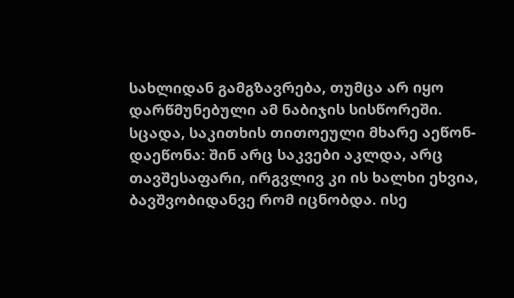სახლიდან გამგზავრება, თუმცა არ იყო დარწმუნებული ამ ნაბიჯის სისწორეში. სცადა, საკითხის თითოეული მხარე აეწონ-დაეწონა: შინ არც საკვები აკლდა, არც თავშესაფარი, ირგვლივ კი ის ხალხი ეხვია, ბავშვობიდანვე რომ იცნობდა. ისე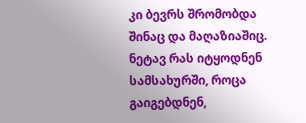კი ბევრს შრომობდა შინაც და მაღაზიაშიც. ნეტავ რას იტყოდნენ სამსახურში, როცა გაიგებდნენ,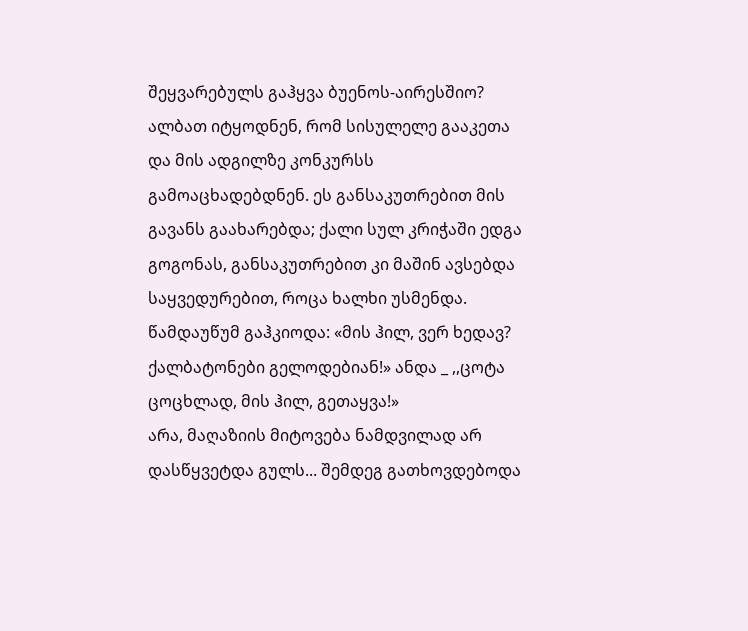შეყვარებულს გაჰყვა ბუენოს-აირესშიო? ალბათ იტყოდნენ, რომ სისულელე გააკეთა და მის ადგილზე კონკურსს გამოაცხადებდნენ. ეს განსაკუთრებით მის გავანს გაახარებდა; ქალი სულ კრიჭაში ედგა გოგონას, განსაკუთრებით კი მაშინ ავსებდა საყვედურებით, როცა ხალხი უსმენდა. წამდაუწუმ გაჰკიოდა: «მის ჰილ, ვერ ხედავ? ქალბატონები გელოდებიან!» ანდა _ ,,ცოტა ცოცხლად, მის ჰილ, გეთაყვა!»
არა, მაღაზიის მიტოვება ნამდვილად არ დასწყვეტდა გულს... შემდეგ გათხოვდებოდა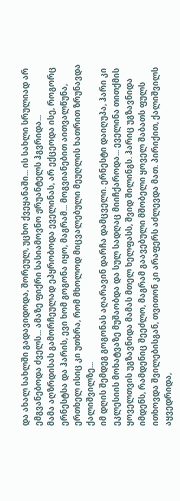და ახალ სახლში გადავიდოდა, შორეულ, უცხო ქვეყანაში... ის სახლი სრულიად არ ემგვანებოდა ძველს... ამაზე ფიქრი სასიამოვნო ჟრუანტელს ჰგვრიდა...
მამა აღზრდისას გამორჩეულად ეპყრობოდა ეველინას, არ ექცეოდა ისე, როგორც ერნესტსა და ჰარის, ევი ხომ გოგონა იყო, მაგრამ... მოგვიანებით აითვალწუნა, ერთხელ ისიც კი უთხრა, რომ მხოლოდ მიცვალებული მეუღლის ხათრით ზრუნავდა ქალიშვილზე...
იმ დღის შემდეგ გოგონას აღარავინ დარჩა დამცველი. ერნესტი დაიღუპა, ჰარი კი ეკლესიის მოხატვაზე მუშაობდა და სულ სადღაც მიიჩქაროდა... ეველინა თითქმის ყოველთვის უგზავნიდა მამას მთელ ხელფასს, შვიდ შილინგს. ჰარიც უგზავნიდა იმდენს, რამდენიც შეეძლო, მაგრამ გაავებული მშობელი ყოველ შაბათს ფულს ითხოვდა შვილებისგან, თვითონ კი არაფერს აძლევდა მათ. პირიქით, ქალიშვილს აყვედრიდა,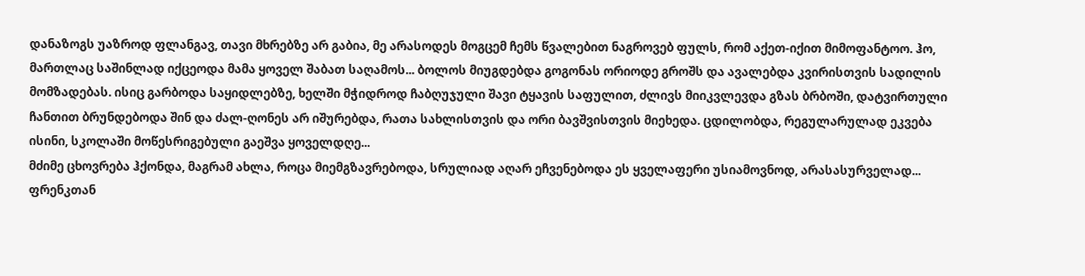დანაზოგს უაზროდ ფლანგავ, თავი მხრებზე არ გაბია, მე არასოდეს მოგცემ ჩემს წვალებით ნაგროვებ ფულს, რომ აქეთ-იქით მიმოფანტოო. ჰო, მართლაც საშინლად იქცეოდა მამა ყოველ შაბათ საღამოს... ბოლოს მიუგდებდა გოგონას ორიოდე გროშს და ავალებდა კვირისთვის სადილის მომზადებას. ისიც გარბოდა საყიდლებზე, ხელში მჭიდროდ ჩაბღუჯული შავი ტყავის საფულით, ძლივს მიიკვლევდა გზას ბრბოში, დატვირთული ჩანთით ბრუნდებოდა შინ და ძალ-ღონეს არ იშურებდა, რათა სახლისთვის და ორი ბავშვისთვის მიეხედა. ცდილობდა, რეგულარულად ეკვება ისინი, სკოლაში მოწესრიგებული გაეშვა ყოველდღე...
მძიმე ცხოვრება ჰქონდა, მაგრამ ახლა, როცა მიემგზავრებოდა, სრულიად აღარ ეჩვენებოდა ეს ყველაფერი უსიამოვნოდ, არასასურველად...
ფრენკთან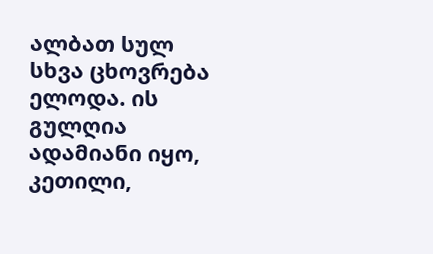ალბათ სულ სხვა ცხოვრება ელოდა. ის გულღია ადამიანი იყო, კეთილი,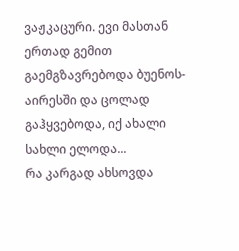ვაჟკაცური. ევი მასთან ერთად გემით გაემგზავრებოდა ბუენოს-აირესში და ცოლად გაჰყვებოდა, იქ ახალი სახლი ელოდა...
რა კარგად ახსოვდა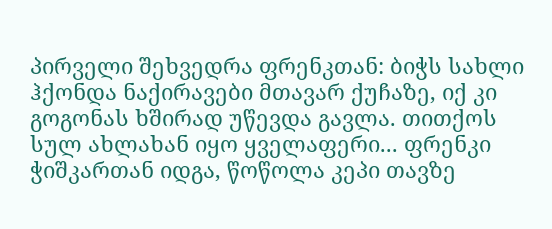პირველი შეხვედრა ფრენკთან: ბიჭს სახლი ჰქონდა ნაქირავები მთავარ ქუჩაზე, იქ კი გოგონას ხშირად უწევდა გავლა. თითქოს სულ ახლახან იყო ყველაფერი... ფრენკი ჭიშკართან იდგა, წოწოლა კეპი თავზე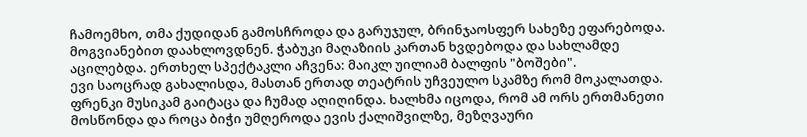ჩამოემხო, თმა ქუდიდან გამოსჩროდა და გარუჯულ, ბრინჯაოსფერ სახეზე ეფარებოდა. მოგვიანებით დაახლოვდნენ. ჭაბუკი მაღაზიის კართან ხვდებოდა და სახლამდე აცილებდა. ერთხელ სპექტაკლი აჩვენა: მაიკლ უილიამ ბალფის "ბოშები".
ევი საოცრად გახალისდა, მასთან ერთად თეატრის უჩვეულო სკამზე რომ მოკალათდა. ფრენკი მუსიკამ გაიტაცა და ჩუმად აღიღინდა. ხალხმა იცოდა, რომ ამ ორს ერთმანეთი მოსწონდა და როცა ბიჭი უმღეროდა ევის ქალიშვილზე, მეზღვაური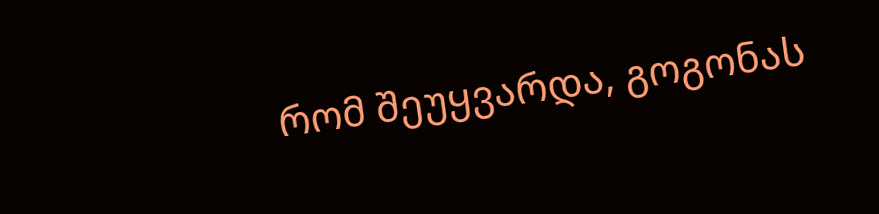რომ შეუყვარდა, გოგონას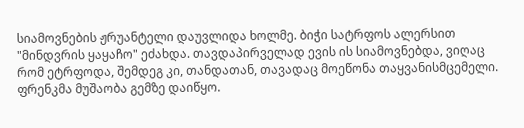სიამოვნების ჟრუანტელი დაუვლიდა ხოლმე. ბიჭი სატრფოს ალერსით "მინდვრის ყაყაჩო" ეძახდა. თავდაპირველად ევის ის სიამოვნებდა, ვიღაც რომ ეტრფოდა, შემდეგ კი, თანდათან, თავადაც მოეწონა თაყვანისმცემელი.
ფრენკმა მუშაობა გემზე დაიწყო.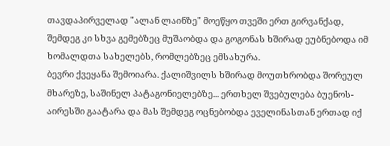თავდაპირველად "ალან ლაინზე" მოეწყო თვეში ერთ გირვანქად, შემდეგ კი სხვა გემებზეც მუშაობდა და გოგონას ხშირად ეუბნებოდა იმ ხომალდთა სახელებს, რომლებზეც ემსახურა.
ბევრი ქვეყანა შემოიარა. ქალიშვილს ხშირად მოუთხრობდა შორეულ მხარეზე, საშინელ პატაგონიელებზე... ერთხელ შვებულება ბუენოს-აირესში გაატარა და მას შემდეგ ოცნებობდა ეველინასთან ერთად იქ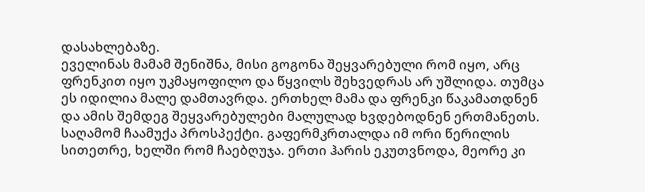დასახლებაზე.
ეველინას მამამ შენიშნა, მისი გოგონა შეყვარებული რომ იყო, არც ფრენკით იყო უკმაყოფილო და წყვილს შეხვედრას არ უშლიდა. თუმცა ეს იდილია მალე დამთავრდა. ერთხელ მამა და ფრენკი წაკამათდნენ და ამის შემდეგ შეყვარებულები მალულად ხვდებოდნენ ერთმანეთს.
საღამომ ჩაამუქა პროსპექტი. გაფერმკრთალდა იმ ორი წერილის სითეთრე, ხელში რომ ჩაებღუჯა. ერთი ჰარის ეკუთვნოდა, მეორე კი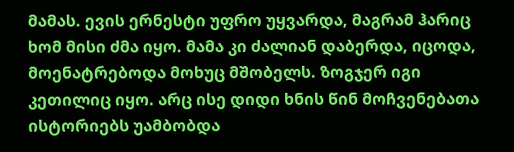მამას. ევის ერნესტი უფრო უყვარდა, მაგრამ ჰარიც ხომ მისი ძმა იყო. მამა კი ძალიან დაბერდა, იცოდა, მოენატრებოდა მოხუც მშობელს. ზოგჯერ იგი კეთილიც იყო. არც ისე დიდი ხნის წინ მოჩვენებათა ისტორიებს უამბობდა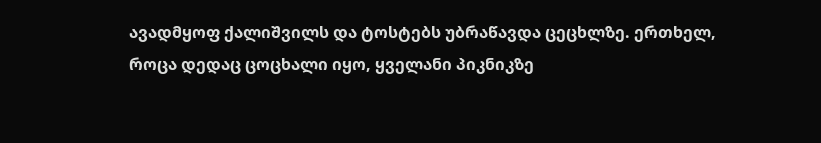ავადმყოფ ქალიშვილს და ტოსტებს უბრაწავდა ცეცხლზე. ერთხელ, როცა დედაც ცოცხალი იყო, ყველანი პიკნიკზე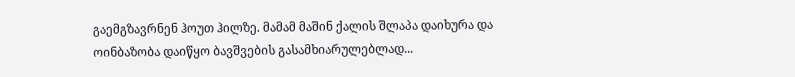გაემგზავრნენ ჰოუთ ჰილზე. მამამ მაშინ ქალის შლაპა დაიხურა და ოინბაზობა დაიწყო ბავშვების გასამხიარულებლად...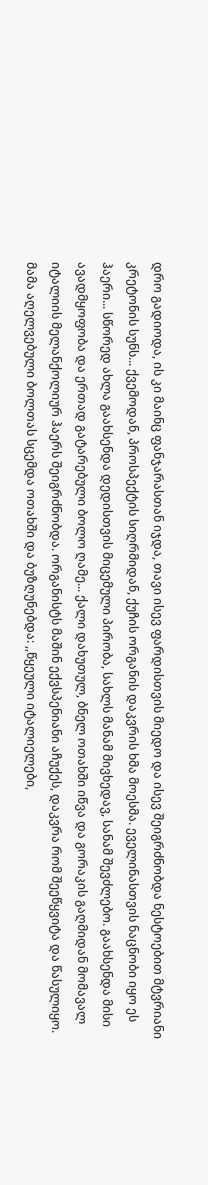დრო გადიოდა, ის კი მაინც ფანჯარასთან იჯდა, თავი ისევ ფარდისთვის მიედო და ისევ შეიგრძნობდა ნესტოებით მტვრიანი კრეტონის სუნს... ქვემოდან, პროსპექტის სიღრმიდან, ქუჩის ორგანის დაკვრის ხმა მოესმა. ეველინასთვის ნაცნობი იყო ეს ჰაერი... სწორედ ახლა გაახსენდა დედისთვის მიცემული პირობა, სახლს მანამ მივხედავ, სანამ შევძლებო. გაახსენდა მისი ავადმყოფობა და ერთად გატარებული ბოლო ღამე... ქალი დახუთულ, ბნელ ოთახში იწვა და გორაკის გაღმიდან მომავალ იტალიის მელანქოლიურ ჰაერს შეიგრძნობდა. ორგანისტს მაშინ ექვსპენიანი აჩუქეს, დაკვრა რომ შეეწყვიტა და წასულიყო. მამა აღელვებული ბოლთას სცემდა ოთახში და ბუზღუნებდა: ,,წყეული იტალიელები,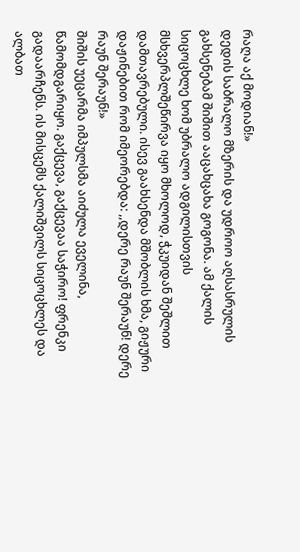რაღა აქ მოდიან!»
დედის საბრალო მზერის და უდროო აღსასრულის გახსენებამ შიშით ააცახცახა გოგონა. ამ ქალის სიცოცხლე ხომ უბრალო ადგილისთვის მსხვერპლშეწირვა იყო მხოლოდ, ჭკუიდან შეშლით დამთავრებული. ისევ გაახსენდა მშობლის ხმა, გიჟური დაჟინებით რომ იმეორებდა: ,,დერე რაუნ შერაუნ! დერე რაუნ შერაუნ!»
შიშის უეცარმა იმპულსმა აიძულა ეველინა, წამომდგარიყო. გაქცევა, გაქცევაა საჭირო! ფრენკი გადაარჩენს. ის მისცემს ქალიშვილს სიცოცხლეს და ალბათ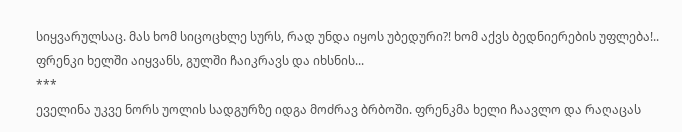სიყვარულსაც. მას ხომ სიცოცხლე სურს, რად უნდა იყოს უბედური?! ხომ აქვს ბედნიერების უფლება!.. ფრენკი ხელში აიყვანს, გულში ჩაიკრავს და იხსნის...
***
ეველინა უკვე ნორს უოლის სადგურზე იდგა მოძრავ ბრბოში. ფრენკმა ხელი ჩაავლო და რაღაცას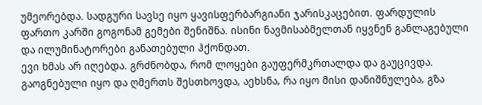უმეორებდა. სადგური სავსე იყო ყავისფერბარგიანი ჯარისკაცებით. ფარდულის ფართო კარში გოგონამ გემები შენიშნა. ისინი ნავმისაბმელთან იყვნენ განლაგებული და ილუმინატორები განათებული ჰქონდათ.
ევი ხმას არ იღებდა. გრძნობდა, რომ ლოყები გაუფერმკრთალდა და გაუცივდა. გაოგნებული იყო და ღმერთს შესთხოვდა, აეხსნა, რა იყო მისი დანიშნულება, გზა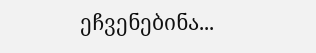ეჩვენებინა...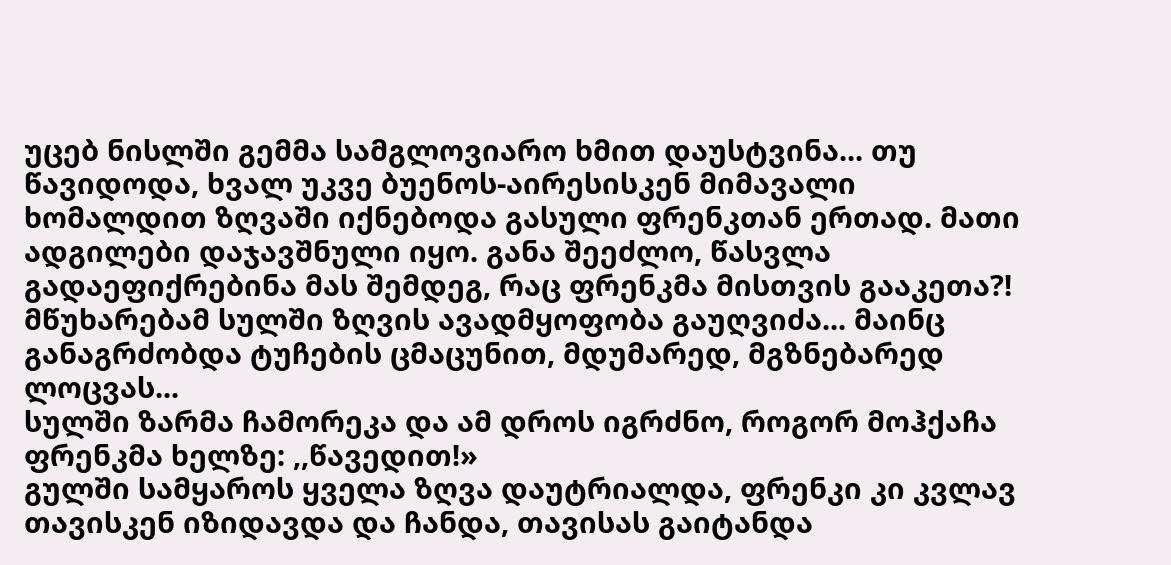უცებ ნისლში გემმა სამგლოვიარო ხმით დაუსტვინა... თუ წავიდოდა, ხვალ უკვე ბუენოს-აირესისკენ მიმავალი ხომალდით ზღვაში იქნებოდა გასული ფრენკთან ერთად. მათი ადგილები დაჯავშნული იყო. განა შეეძლო, წასვლა გადაეფიქრებინა მას შემდეგ, რაც ფრენკმა მისთვის გააკეთა?! მწუხარებამ სულში ზღვის ავადმყოფობა გაუღვიძა... მაინც განაგრძობდა ტუჩების ცმაცუნით, მდუმარედ, მგზნებარედ ლოცვას...
სულში ზარმა ჩამორეკა და ამ დროს იგრძნო, როგორ მოჰქაჩა ფრენკმა ხელზე: ,,წავედით!»
გულში სამყაროს ყველა ზღვა დაუტრიალდა, ფრენკი კი კვლავ თავისკენ იზიდავდა და ჩანდა, თავისას გაიტანდა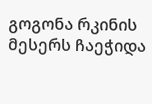გოგონა რკინის მესერს ჩაეჭიდა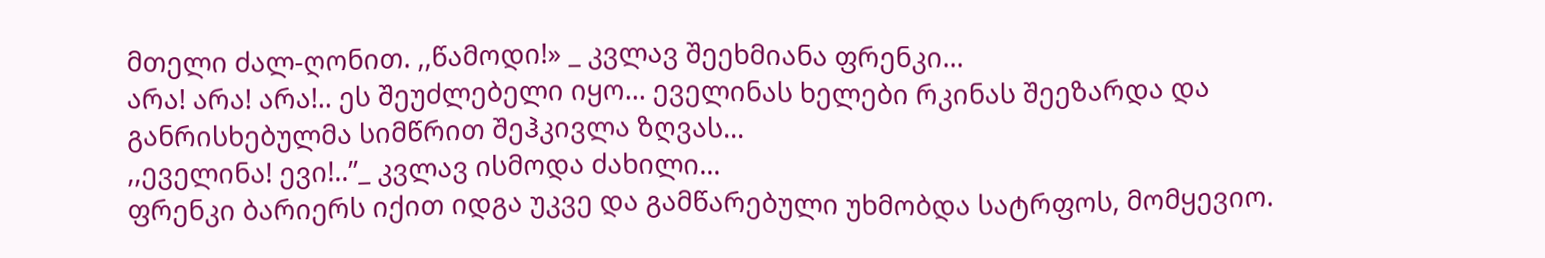მთელი ძალ-ღონით. ,,წამოდი!» _ კვლავ შეეხმიანა ფრენკი...
არა! არა! არა!.. ეს შეუძლებელი იყო... ეველინას ხელები რკინას შეეზარდა და განრისხებულმა სიმწრით შეჰკივლა ზღვას...
,,ეველინა! ევი!..”_ კვლავ ისმოდა ძახილი...
ფრენკი ბარიერს იქით იდგა უკვე და გამწარებული უხმობდა სატრფოს, მომყევიო.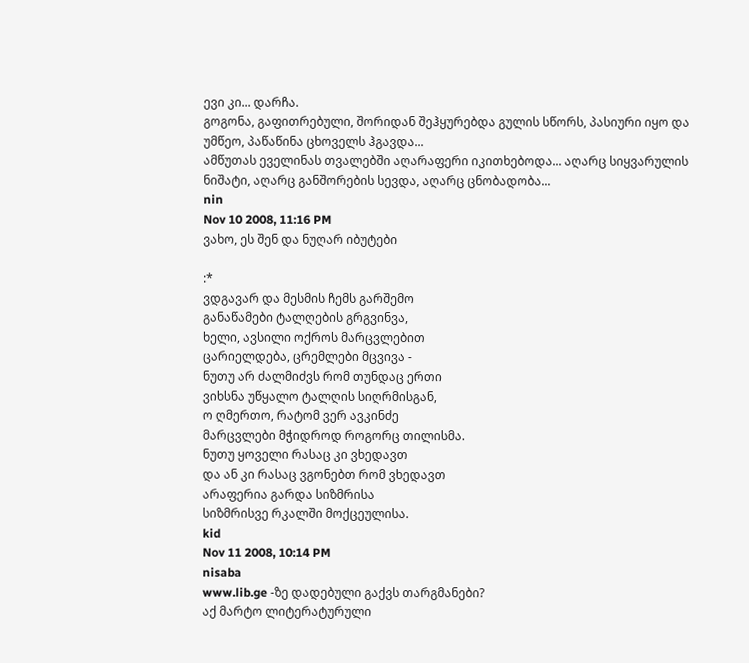ევი კი... დარჩა.
გოგონა, გაფითრებული, შორიდან შეჰყურებდა გულის სწორს, პასიური იყო და უმწეო, პაწაწინა ცხოველს ჰგავდა...
ამწუთას ეველინას თვალებში აღარაფერი იკითხებოდა... აღარც სიყვარულის ნიშატი, აღარც განშორების სევდა, აღარც ცნობადობა...
nin
Nov 10 2008, 11:16 PM
ვახო, ეს შენ და ნუღარ იბუტები

:*
ვდგავარ და მესმის ჩემს გარშემო
განაწამები ტალღების გრგვინვა,
ხელი, ავსილი ოქროს მარცვლებით
ცარიელდება, ცრემლები მცვივა -
ნუთუ არ ძალმიძვს რომ თუნდაც ერთი
ვიხსნა უწყალო ტალღის სიღრმისგან,
ო ღმერთო, რატომ ვერ ავკინძე
მარცვლები მჭიდროდ როგორც თილისმა.
ნუთუ ყოველი რასაც კი ვხედავთ
და ან კი რასაც ვგონებთ რომ ვხედავთ
არაფერია გარდა სიზმრისა
სიზმრისვე რკალში მოქცეულისა.
kid
Nov 11 2008, 10:14 PM
nisaba
www.lib.ge -ზე დადებული გაქვს თარგმანები?
აქ მარტო ლიტერატურული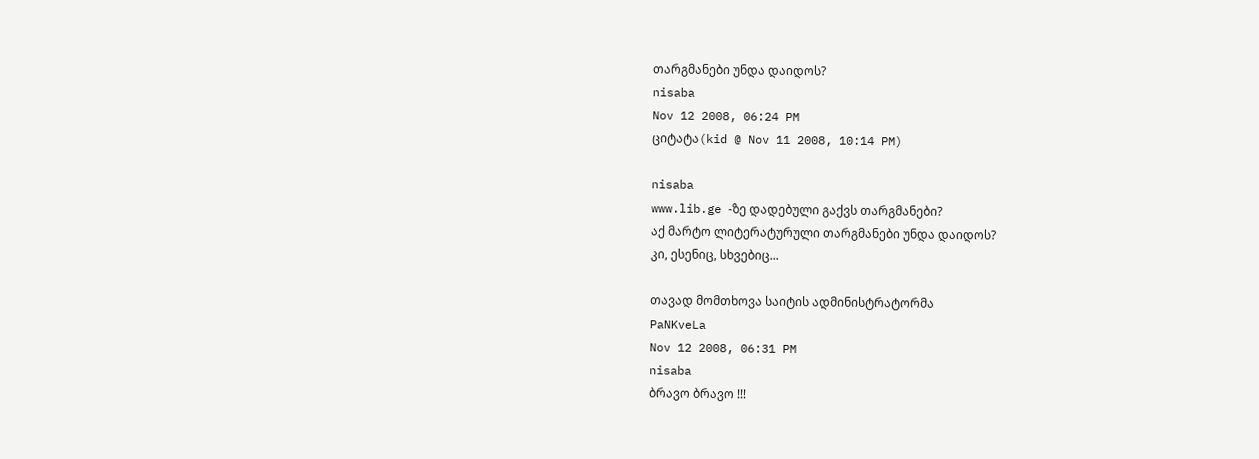თარგმანები უნდა დაიდოს?
nisaba
Nov 12 2008, 06:24 PM
ციტატა(kid @ Nov 11 2008, 10:14 PM)

nisaba
www.lib.ge -ზე დადებული გაქვს თარგმანები?
აქ მარტო ლიტერატურული თარგმანები უნდა დაიდოს?
კი, ესენიც, სხვებიც...

თავად მომთხოვა საიტის ადმინისტრატორმა
PaNKveLa
Nov 12 2008, 06:31 PM
nisaba
ბრავო ბრავო !!!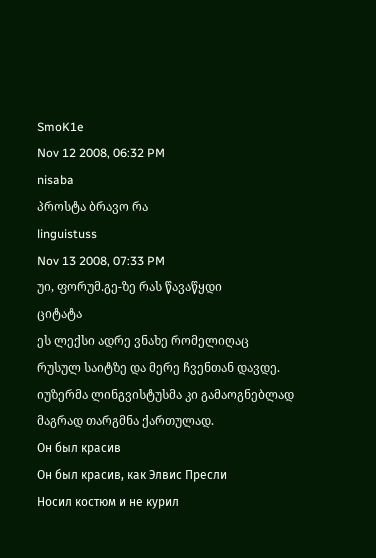SmoK1e
Nov 12 2008, 06:32 PM
nisaba
პროსტა ბრავო რა
linguistuss
Nov 13 2008, 07:33 PM
უი, ფორუმ.გე-ზე რას წავაწყდი
ციტატა
ეს ლექსი ადრე ვნახე რომელიღაც რუსულ საიტზე და მერე ჩვენთან დავდე.
იუზერმა ლინგვისტუსმა კი გამაოგნებლად მაგრად თარგმნა ქართულად.
Он был красив
Он был красив, как Элвис Пресли
Носил костюм и не курил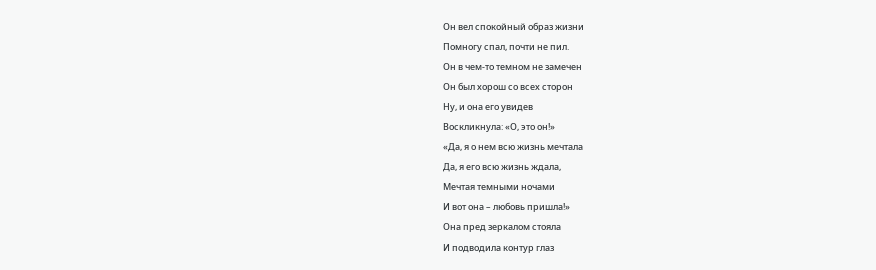Он вел спокойный образ жизни
Помногу спал, почти не пил.
Он в чем-то темном не замечен
Он был хорош со всех сторон
Ну, и она его увидев
Воскликнула: «О, это он!»
«Да, я о нем всю жизнь мечтала
Да, я его всю жизнь ждала,
Мечтая темными ночами
И вот она – любовь пришла!»
Она пред зеркалом стояла
И подводила контур глаз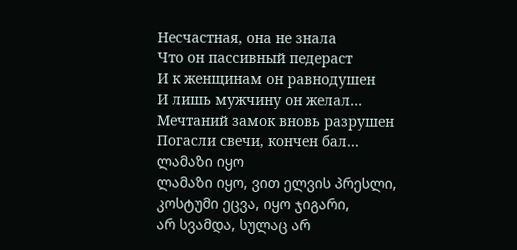Несчастная, она не знала
Что он пассивный педераст
И к женщинам он равнодушен
И лишь мужчину он желал…
Мечтаний замок вновь разрушен
Погасли свечи, кончен бал…
ლამაზი იყო
ლამაზი იყო, ვით ელვის პრესლი,
კოსტუმი ეცვა, იყო ჯიგარი,
არ სვამდა, სულაც არ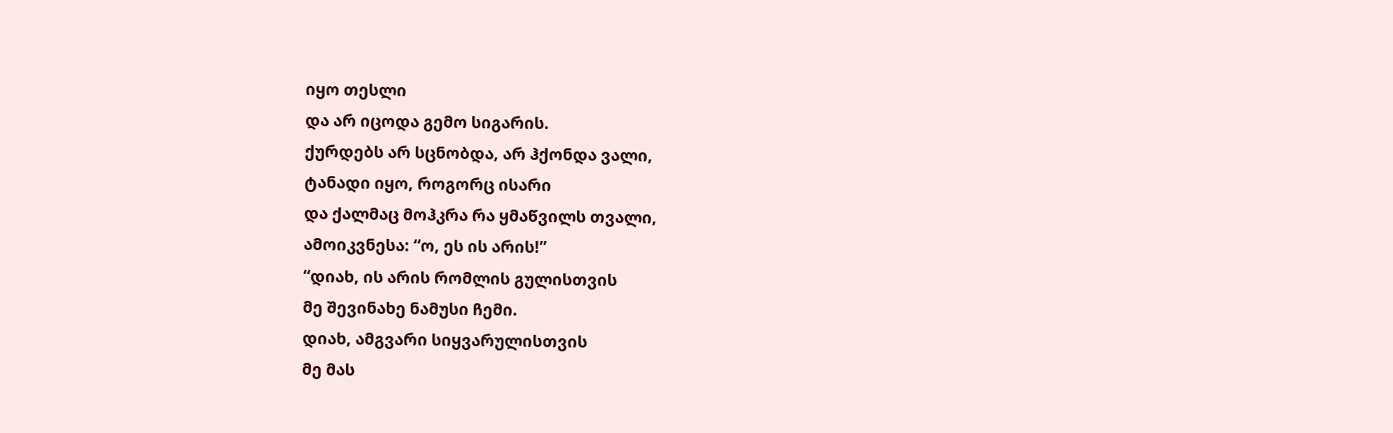იყო თესლი
და არ იცოდა გემო სიგარის.
ქურდებს არ სცნობდა, არ ჰქონდა ვალი,
ტანადი იყო, როგორც ისარი
და ქალმაც მოჰკრა რა ყმაწვილს თვალი,
ამოიკვნესა: “ო, ეს ის არის!”
“დიახ, ის არის რომლის გულისთვის
მე შევინახე ნამუსი ჩემი.
დიახ, ამგვარი სიყვარულისთვის
მე მას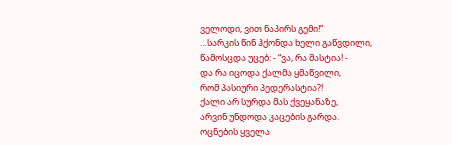ველოდი, ვით ნაპირს გემი!”
…სარკის წინ ჰქონდა ხელი გაწვდილი,
წამოსცდა უცებ: - “ვა, რა მასტია! -
და რა იცოდა ქალმა ყმაწვილი,
რომ პასიური პედერასტია?!
ქალი არ სურდა მას ქვეყანაზე,
არვინ უნდოდა კაცების გარდა.
ოცნების ყველა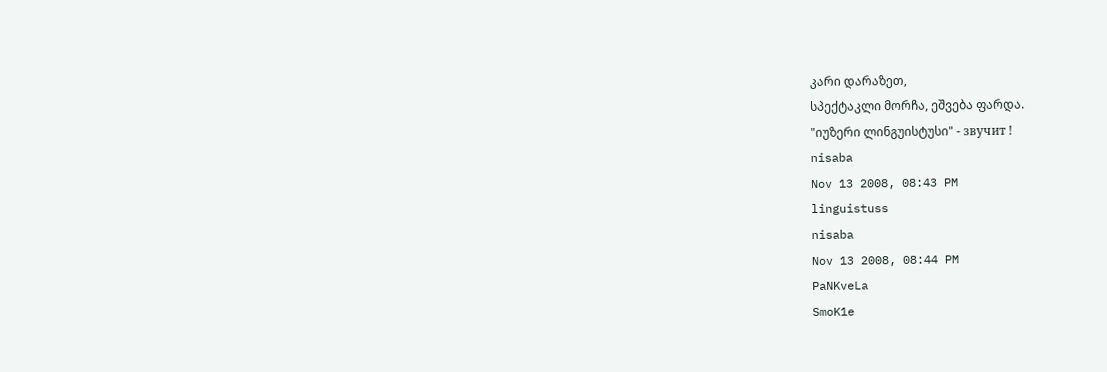კარი დარაზეთ,
სპექტაკლი მორჩა, ეშვება ფარდა.
"იუზერი ლინგუისტუსი" - звучит !
nisaba
Nov 13 2008, 08:43 PM
linguistuss
nisaba
Nov 13 2008, 08:44 PM
PaNKveLa
SmoK1e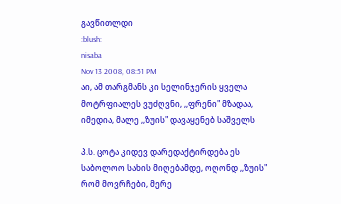გავწითლდი
:blush:
nisaba
Nov 13 2008, 08:51 PM
აი, ამ თარგმანს კი სელინჯერის ყველა მოტრფიალეს ვუძღვნი, ,,ფრენი" მზადაა, იმედია, მალე ,,ზუის" დავაყენებ საშველს

პ.ს. ცოტა კიდევ დარედაქტირდება ეს საბოლოო სახის მიღებამდე, ოღონდ ,,ზუის" რომ მოვრჩები, მერე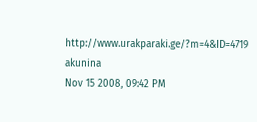http://www.urakparaki.ge/?m=4&ID=4719
akunina
Nov 15 2008, 09:42 PM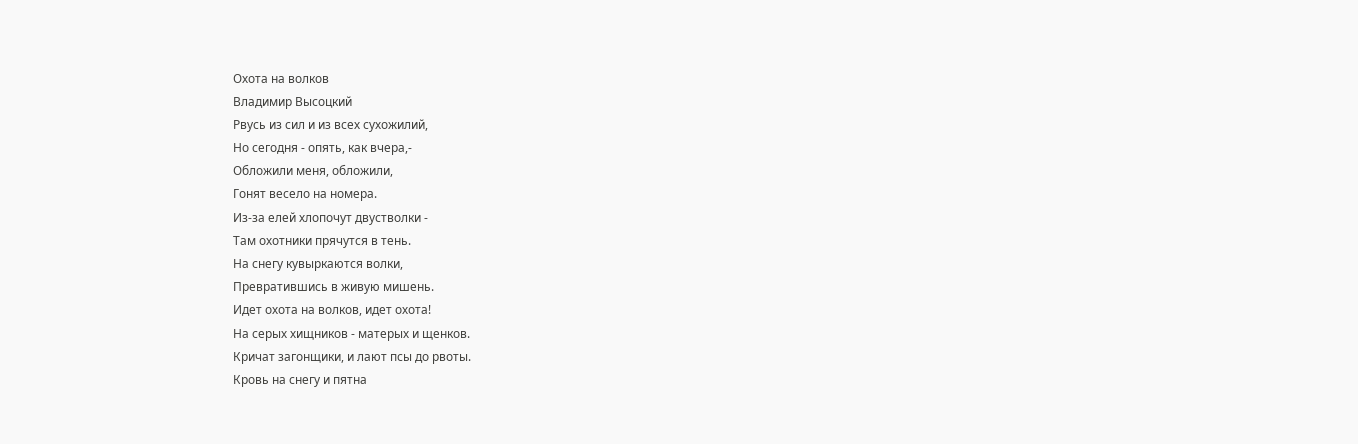Охота на волков
Владимир Высоцкий
Рвусь из сил и из всех сухожилий,
Но сегодня - опять, как вчера,-
Обложили меня, обложили,
Гонят весело на номера.
Из-за елей хлопочут двустволки -
Там охотники прячутся в тень.
На снегу кувыркаются волки,
Превратившись в живую мишень.
Идет охота на волков, идет охота!
На серых хищников - матерых и щенков.
Кричат загонщики, и лают псы до рвоты.
Кровь на снегу и пятна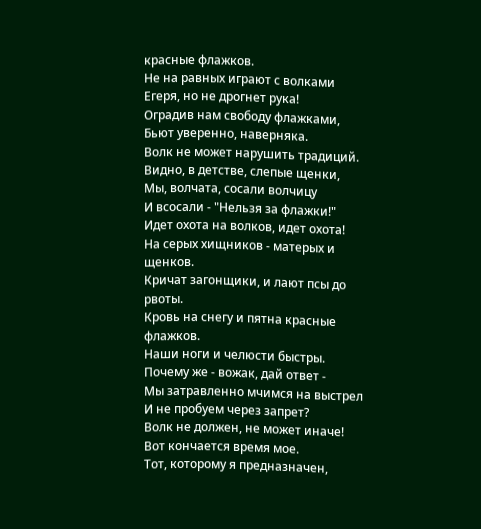красные флажков.
Не на равных играют с волками
Егеря, но не дрогнет рука!
Оградив нам свободу флажками,
Бьют уверенно, наверняка.
Волк не может нарушить традиций.
Видно, в детстве, слепые щенки,
Мы, волчата, сосали волчицу
И всосали - "Нельзя за флажки!"
Идет охота на волков, идет охота!
На серых хищников - матерых и щенков.
Кричат загонщики, и лают псы до рвоты.
Кровь на снегу и пятна красные флажков.
Наши ноги и челюсти быстры.
Почему же - вожак, дай ответ -
Мы затравленно мчимся на выстрел
И не пробуем через запрет?
Волк не должен, не может иначе!
Вот кончается время мое.
Тот, которому я предназначен,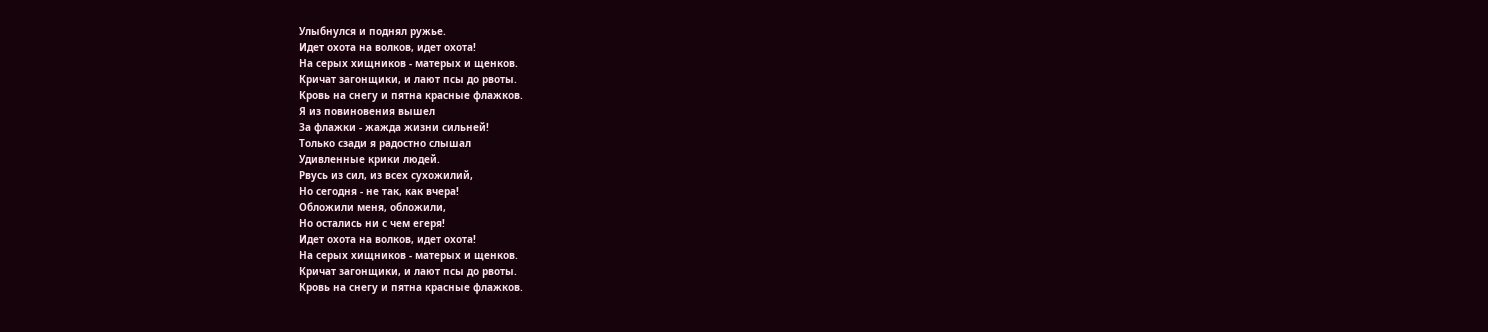Улыбнулся и поднял ружье.
Идет охота на волков, идет охота!
На серых хищников - матерых и щенков.
Кричат загонщики, и лают псы до рвоты.
Кровь на снегу и пятна красные флажков.
Я из повиновения вышел
За флажки - жажда жизни сильней!
Только сзади я радостно слышал
Удивленные крики людей.
Рвусь из сил, из всех сухожилий,
Но сегодня - не так, как вчера!
Обложили меня, обложили,
Но остались ни с чем егеря!
Идет охота на волков, идет охота!
На серых хищников - матерых и щенков.
Кричат загонщики, и лают псы до рвоты.
Кровь на снегу и пятна красные флажков.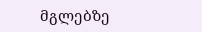მგლებზე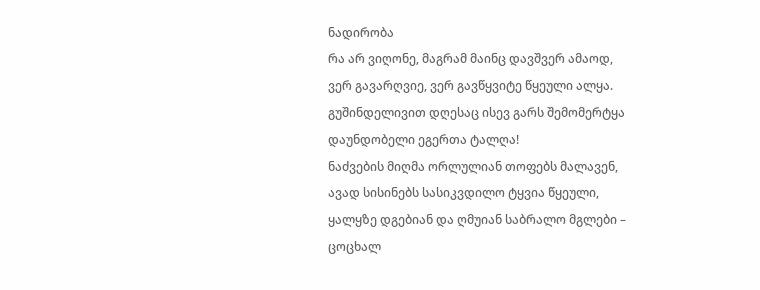ნადირობა
რა არ ვიღონე, მაგრამ მაინც დავშვერ ამაოდ,
ვერ გავარღვიე, ვერ გავწყვიტე წყეული ალყა.
გუშინდელივით დღესაც ისევ გარს შემომერტყა
დაუნდობელი ეგერთა ტალღა!
ნაძვების მიღმა ორლულიან თოფებს მალავენ,
ავად სისინებს სასიკვდილო ტყვია წყეული,
ყალყზე დგებიან და ღმუიან საბრალო მგლები –
ცოცხალ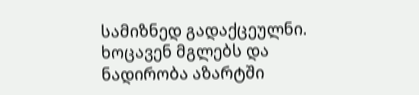სამიზნედ გადაქცეულნი.
ხოცავენ მგლებს და ნადირობა აზარტში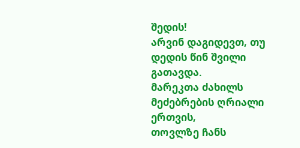შედის!
არვინ დაგიდევთ, თუ დედის წინ შვილი გათავდა.
მარეკთა ძახილს მეძებრების ღრიალი ერთვის,
თოვლზე ჩანს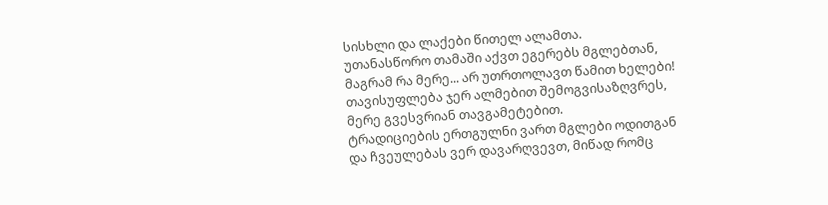სისხლი და ლაქები წითელ ალამთა.
უთანასწორო თამაში აქვთ ეგერებს მგლებთან,
მაგრამ რა მერე... არ უთრთოლავთ წამით ხელები!
თავისუფლება ჯერ ალმებით შემოგვისაზღვრეს,
მერე გვესვრიან თავგამეტებით.
ტრადიციების ერთგულნი ვართ მგლები ოდითგან
და ჩვეულებას ვერ დავარღვევთ, მიწად რომც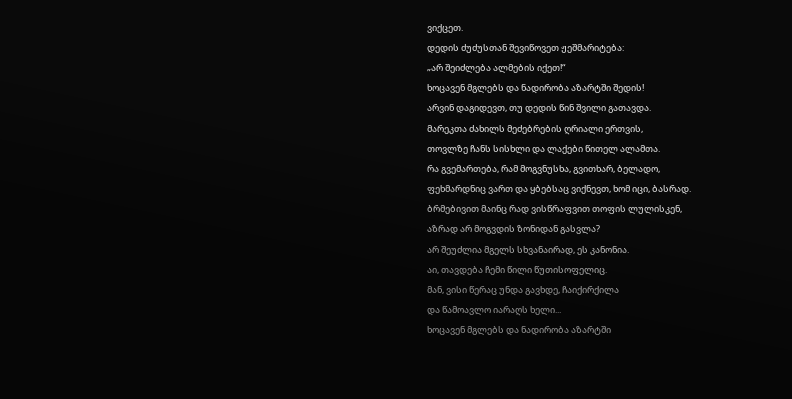ვიქცეთ.
დედის ძუძუსთან შევიწოვეთ ჟეშმარიტება:
„არ შეიძლება ალმების იქეთ!“
ხოცავენ მგლებს და ნადირობა აზარტში შედის!
არვინ დაგიდევთ, თუ დედის წინ შვილი გათავდა.
მარეკთა ძახილს მეძებრების ღრიალი ერთვის,
თოვლზე ჩანს სისხლი და ლაქები წითელ ალამთა.
რა გვემართება, რამ მოგვნუსხა, გვითხარ, ბელადო,
ფეხმარდნიც ვართ და ყბებსაც ვიქნევთ, ხომ იცი, ბასრად.
ბრმებივით მაინც რად ვისწრაფვით თოფის ლულისკენ,
აზრად არ მოგვდის ზონიდან გასვლა?
არ შეუძლია მგელს სხვანაირად, ეს კანონია.
აი, თავდება ჩემი წილი წუთისოფელიც.
მან, ვისი წერაც უნდა გავხდე, ჩაიქირქილა
და წამოავლო იარაღს ხელი...
ხოცავენ მგლებს და ნადირობა აზარტში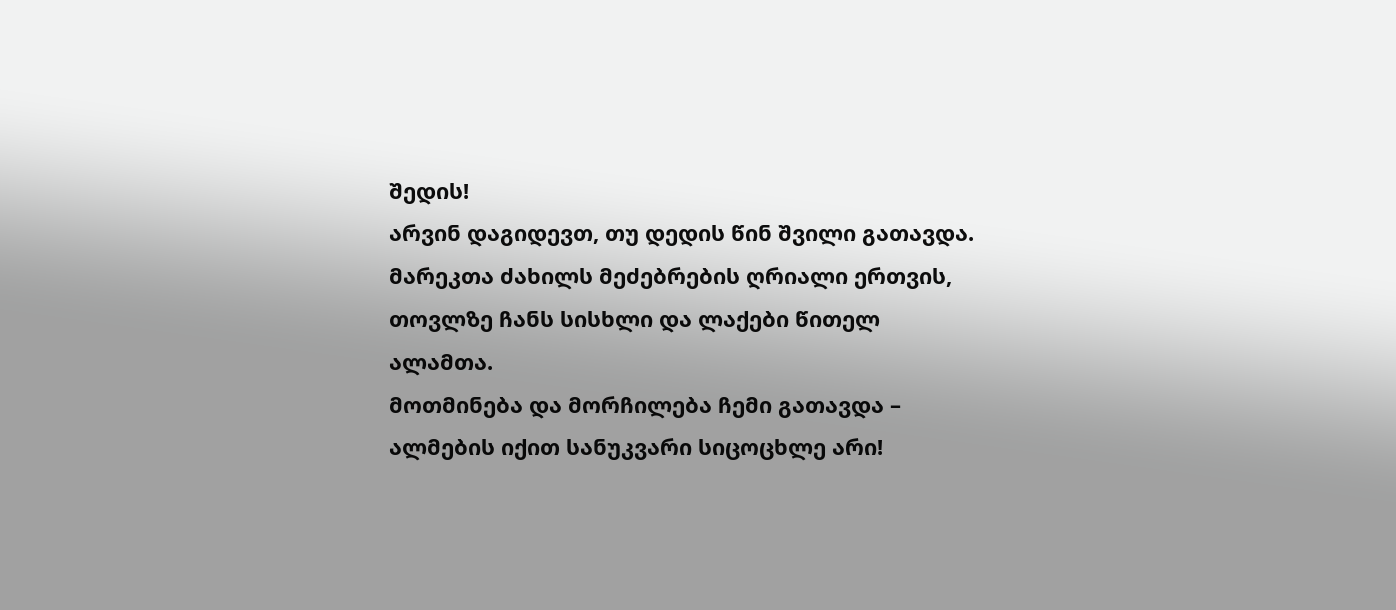შედის!
არვინ დაგიდევთ, თუ დედის წინ შვილი გათავდა.
მარეკთა ძახილს მეძებრების ღრიალი ერთვის,
თოვლზე ჩანს სისხლი და ლაქები წითელ ალამთა.
მოთმინება და მორჩილება ჩემი გათავდა –
ალმების იქით სანუკვარი სიცოცხლე არი!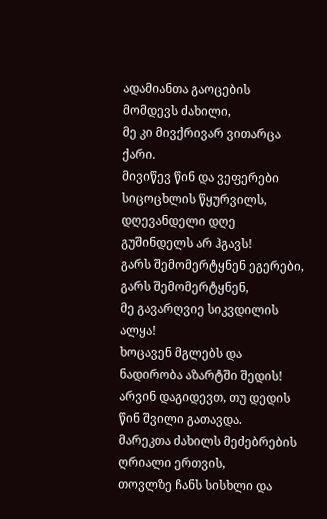ადამიანთა გაოცების მომდევს ძახილი,
მე კი მივქრივარ ვითარცა ქარი.
მივიწევ წინ და ვეფერები სიცოცხლის წყურვილს,
დღევანდელი დღე გუშინდელს არ ჰგავს!
გარს შემომერტყნენ ეგერები, გარს შემომერტყნენ,
მე გავარღვიე სიკვდილის ალყა!
ხოცავენ მგლებს და ნადირობა აზარტში შედის!
არვინ დაგიდევთ, თუ დედის წინ შვილი გათავდა.
მარეკთა ძახილს მეძებრების ღრიალი ერთვის,
თოვლზე ჩანს სისხლი და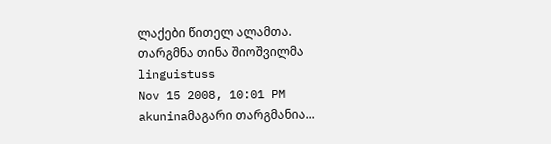ლაქები წითელ ალამთა.
თარგმნა თინა შიოშვილმა
linguistuss
Nov 15 2008, 10:01 PM
akuninaმაგარი თარგმანია...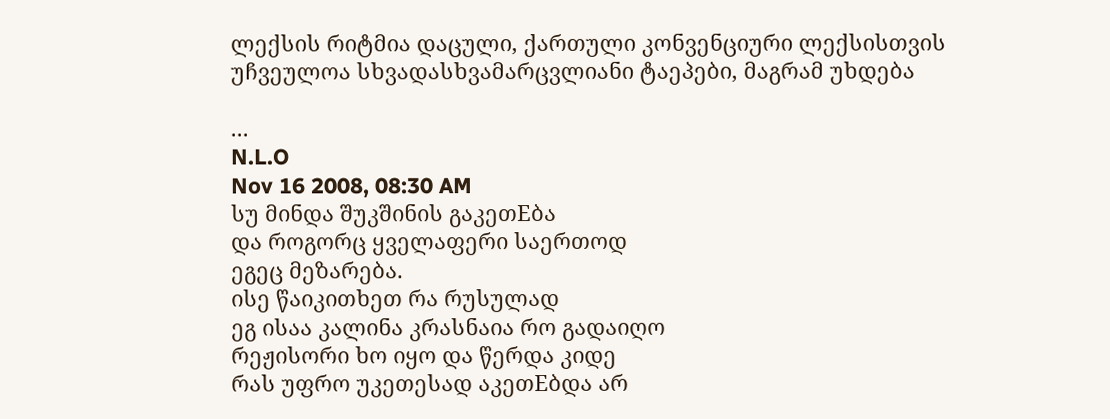ლექსის რიტმია დაცული, ქართული კონვენციური ლექსისთვის უჩვეულოა სხვადასხვამარცვლიანი ტაეპები, მაგრამ უხდება

...
N.L.O
Nov 16 2008, 08:30 AM
სუ მინდა შუკშინის გაკეთEბა
და როგორც ყველაფერი საერთოდ
ეგეც მეზარება.
ისე წაიკითხეთ რა რუსულად
ეგ ისაა კალინა კრასნაია რო გადაიღო
რეჟისორი ხო იყო და წერდა კიდე
რას უფრო უკეთესად აკეთEბდა არ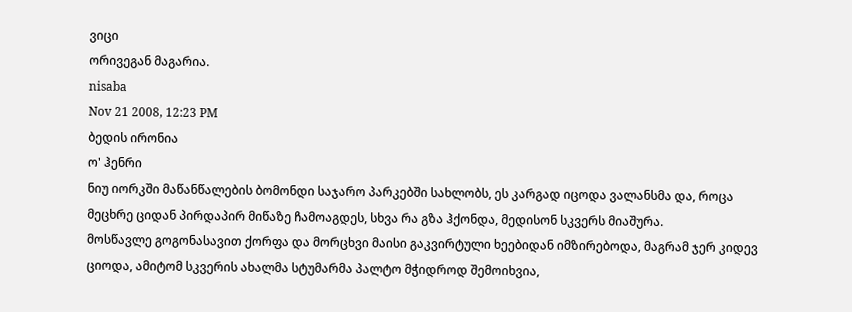ვიცი
ორივეგან მაგარია.
nisaba
Nov 21 2008, 12:23 PM
ბედის ირონია
ო' ჰენრი
ნიუ იორკში მაწანწალების ბომონდი საჯარო პარკებში სახლობს, ეს კარგად იცოდა ვალანსმა და, როცა მეცხრე ციდან პირდაპირ მიწაზე ჩამოაგდეს, სხვა რა გზა ჰქონდა, მედისონ სკვერს მიაშურა.
მოსწავლე გოგონასავით ქორფა და მორცხვი მაისი გაკვირტული ხეებიდან იმზირებოდა, მაგრამ ჯერ კიდევ ციოდა, ამიტომ სკვერის ახალმა სტუმარმა პალტო მჭიდროდ შემოიხვია,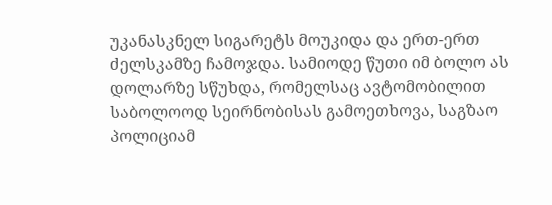უკანასკნელ სიგარეტს მოუკიდა და ერთ-ერთ ძელსკამზე ჩამოჯდა. სამიოდე წუთი იმ ბოლო ას დოლარზე სწუხდა, რომელსაც ავტომობილით საბოლოოდ სეირნობისას გამოეთხოვა, საგზაო პოლიციამ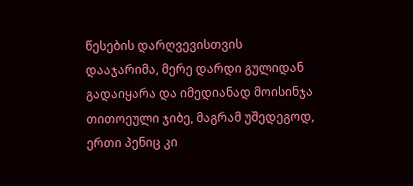წესების დარღვევისთვის დააჯარიმა, მერე დარდი გულიდან გადაიყარა და იმედიანად მოისინჯა თითოეული ჯიბე, მაგრამ უშედეგოდ, ერთი პენიც კი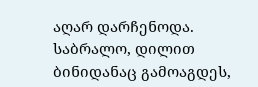აღარ დარჩენოდა.
საბრალო, დილით ბინიდანაც გამოაგდეს,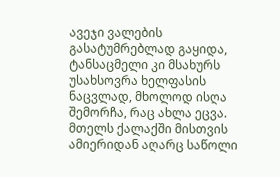ავეჯი ვალების გასატუმრებლად გაყიდა, ტანსაცმელი კი მსახურს უსახსოვრა ხელფასის ნაცვლად, მხოლოდ ისღა შემორჩა, რაც ახლა ეცვა. მთელს ქალაქში მისთვის ამიერიდან აღარც საწოლი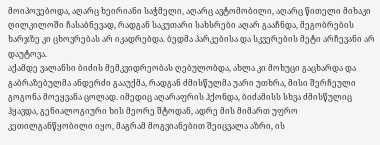მოიპოვებოდა, აღარც ხეირიანი საჭმელი, აღარც ავტომობილი, აღარც წითელი მიხაკი ღილკილოში ჩასაბნევად, რადგან საკუთარი სახსრები აღარ გააჩნდა, მეგობრების ხარჯზე კი ცხოვრებას არ იკადრებდა. ბედმა პარკებისა და სკვერების მეტი არჩევანი არ დაუტოვა.
აქამდე ვალანსი ბიძის მემკვიდრეობას ღებულობდა, ახლა კი მოხუცი გაცხარდა და გაბრაზებულმა ანდერძი გააუქმა, რადგან ძმისწულმა უარი უთხრა, მისი შერჩეული გოგონა მოეყვანა ცოლად. იმედიც აღარაფრის ჰქონდა, ბიძამისს სხვა ძმისწულიც ჰყავდა, გენიალოგიური ხის მეორე შტოდან, ადრე მის მიმართ უფრო კეთილგანწყობილი იყო, მაგრამ მოგვიანებით შეიცვალა აზრი, ის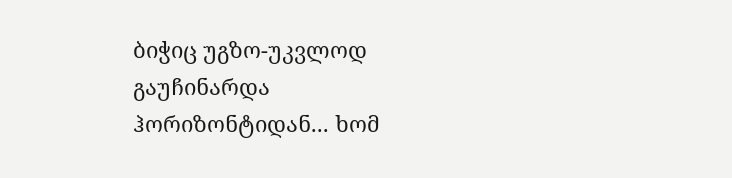ბიჭიც უგზო-უკვლოდ გაუჩინარდა ჰორიზონტიდან... ხომ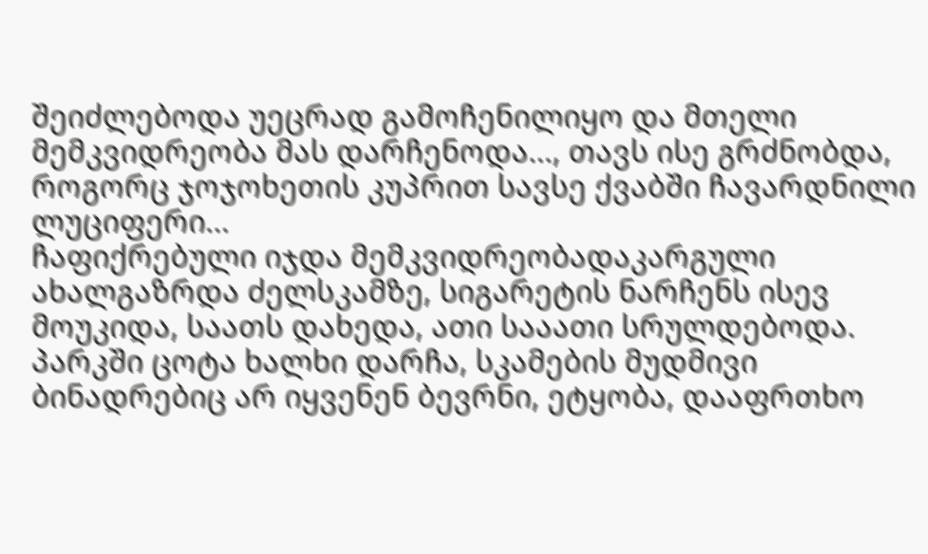შეიძლებოდა უეცრად გამოჩენილიყო და მთელი მემკვიდრეობა მას დარჩენოდა..., თავს ისე გრძნობდა, როგორც ჯოჯოხეთის კუპრით სავსე ქვაბში ჩავარდნილი ლუციფერი...
ჩაფიქრებული იჯდა მემკვიდრეობადაკარგული ახალგაზრდა ძელსკამზე, სიგარეტის ნარჩენს ისევ მოუკიდა, საათს დახედა, ათი სააათი სრულდებოდა. პარკში ცოტა ხალხი დარჩა, სკამების მუდმივი ბინადრებიც არ იყვენენ ბევრნი, ეტყობა, დააფრთხო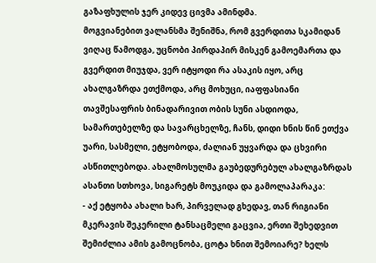გაზაფხულის ჯერ კიდევ ცივმა ამინდმა.
მოგვიანებით ვალანსმა შენიშნა, რომ გვერდითა სკამიდან ვიღაც წამოდგა, უცნობი პირდაპირ მისკენ გამოემართა და გვერდით მიუჯდა, ვერ იტყოდი რა ასაკის იყო, არც ახალგაზრდა ეთქმოდა, არც მოხუცი, იაფფასიანი თავშესაფრის ბინადარივით ობის სუნი ასდიოდა, სამართებელზე და სავარცხელზე, ჩანს, დიდი ხნის წინ ეთქვა უარი, სასმელი, ეტყობოდა, ძალიან უყვარდა და ცხვირი ასწითლებოდა. ახალმოსულმა გაუბედურებულ ახალგაზრდას ასანთი სთხოვა, სიგარეტს მოუკიდა და გამოლაპარაკა:
- აქ ეტყობა ახალი ხარ, პირველად გხედავ, თან რიგიანი მკერავის შეკერილი ტანსაცმელი გაცვია, ერთი შეხედვით შემიძლია ამის გამოცნობა, ცოტა ხნით შემოიარე? ხელს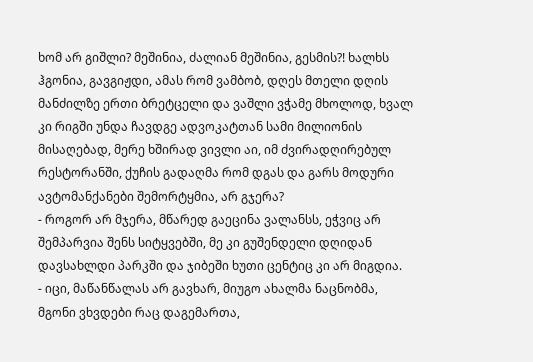ხომ არ გიშლი? მეშინია, ძალიან მეშინია, გესმის?! ხალხს ჰგონია, გავგიჟდი, ამას რომ ვამბობ, დღეს მთელი დღის მანძილზე ერთი ბრეტცელი და ვაშლი ვჭამე მხოლოდ, ხვალ კი რიგში უნდა ჩავდგე ადვოკატთან სამი მილიონის მისაღებად, მერე ხშირად ვივლი აი, იმ ძვირადღირებულ რესტორანში, ქუჩის გადაღმა რომ დგას და გარს მოდური ავტომანქანები შემორტყმია, არ გჯერა?
- როგორ არ მჯერა, მწარედ გაეცინა ვალანსს, ეჭვიც არ შემპარვია შენს სიტყვებში, მე კი გუშენდელი დღიდან დავსახლდი პარკში და ჯიბეში ხუთი ცენტიც კი არ მიგდია.
- იცი, მაწანწალას არ გავხარ, მიუგო ახალმა ნაცნობმა, მგონი ვხვდები რაც დაგემართა,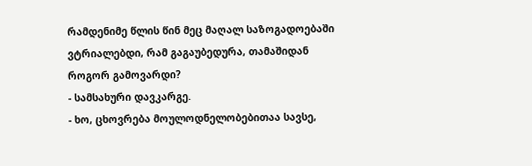რამდენიმე წლის წინ მეც მაღალ საზოგადოებაში ვტრიალებდი, რამ გაგაუბედურა, თამაშიდან როგორ გამოვარდი?
- სამსახური დავკარგე.
- ხო, ცხოვრება მოულოდნელობებითაა სავსე,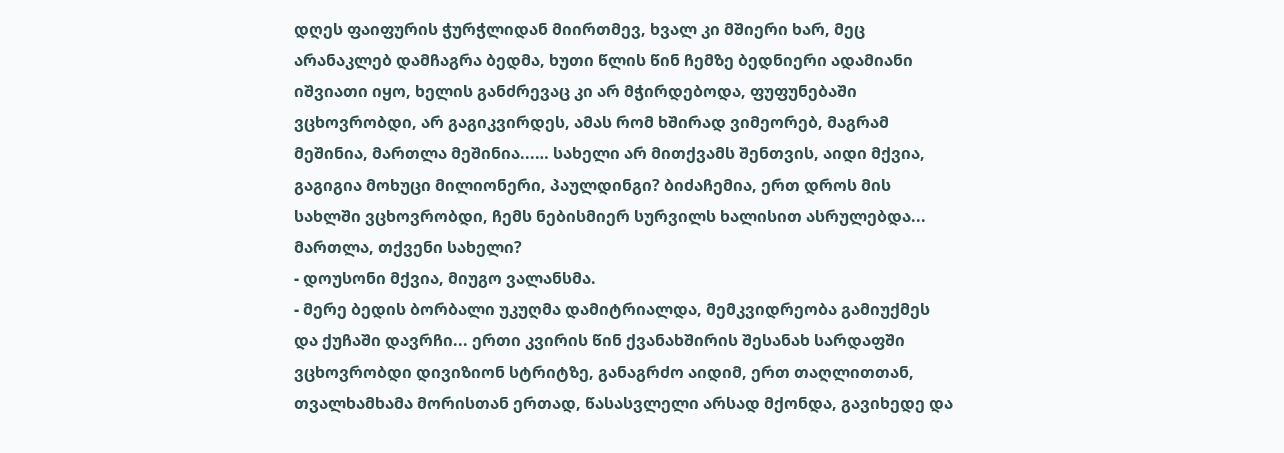დღეს ფაიფურის ჭურჭლიდან მიირთმევ, ხვალ კი მშიერი ხარ, მეც არანაკლებ დამჩაგრა ბედმა, ხუთი წლის წინ ჩემზე ბედნიერი ადამიანი იშვიათი იყო, ხელის განძრევაც კი არ მჭირდებოდა, ფუფუნებაში ვცხოვრობდი, არ გაგიკვირდეს, ამას რომ ხშირად ვიმეორებ, მაგრამ მეშინია, მართლა მეშინია...… სახელი არ მითქვამს შენთვის, აიდი მქვია, გაგიგია მოხუცი მილიონერი, პაულდინგი? ბიძაჩემია, ერთ დროს მის სახლში ვცხოვრობდი, ჩემს ნებისმიერ სურვილს ხალისით ასრულებდა... მართლა, თქვენი სახელი?
- დოუსონი მქვია, მიუგო ვალანსმა.
- მერე ბედის ბორბალი უკუღმა დამიტრიალდა, მემკვიდრეობა გამიუქმეს და ქუჩაში დავრჩი... ერთი კვირის წინ ქვანახშირის შესანახ სარდაფში ვცხოვრობდი დივიზიონ სტრიტზე, განაგრძო აიდიმ, ერთ თაღლითთან, თვალხამხამა მორისთან ერთად, წასასვლელი არსად მქონდა, გავიხედე და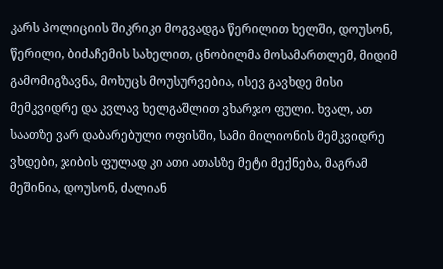კარს პოლიციის შიკრიკი მოგვადგა წერილით ხელში, დოუსონ, წერილი, ბიძაჩემის სახელით, ცნობილმა მოსამართლემ, მიდიმ გამომიგზავნა, მოხუცს მოუსურვებია, ისევ გავხდე მისი მემკვიდრე და კვლავ ხელგაშლით ვხარჯო ფული. ხვალ, ათ საათზე ვარ დაბარებული ოფისში, სამი მილიონის მემკვიდრე ვხდები, ჯიბის ფულად კი ათი ათასზე მეტი მექნება, მაგრამ მეშინია, დოუსონ, ძალიან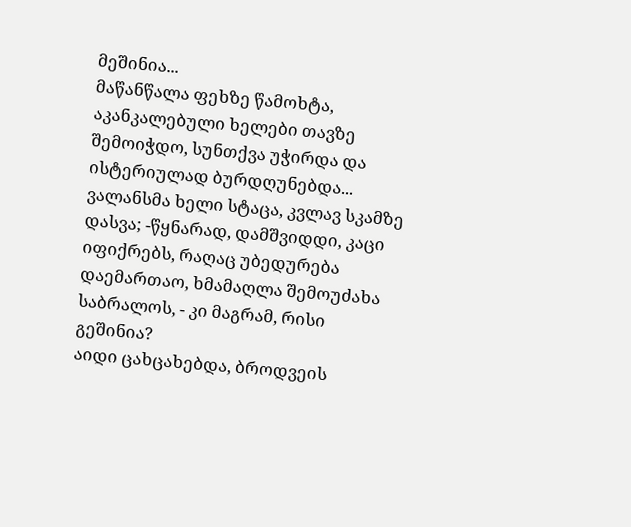მეშინია...
მაწანწალა ფეხზე წამოხტა, აკანკალებული ხელები თავზე შემოიჭდო, სუნთქვა უჭირდა და ისტერიულად ბურდღუნებდა...
ვალანსმა ხელი სტაცა, კვლავ სკამზე დასვა; -წყნარად, დამშვიდდი, კაცი იფიქრებს, რაღაც უბედურება დაემართაო, ხმამაღლა შემოუძახა საბრალოს, - კი მაგრამ, რისი გეშინია?
აიდი ცახცახებდა, ბროდვეის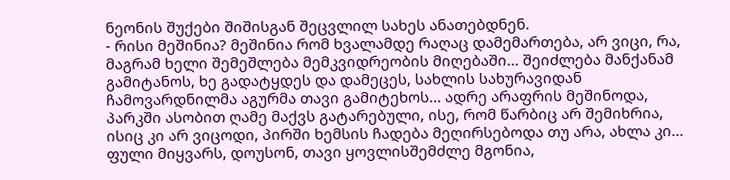ნეონის შუქები შიშისგან შეცვლილ სახეს ანათებდნენ.
- რისი მეშინია? მეშინია რომ ხვალამდე რაღაც დამემართება, არ ვიცი, რა, მაგრამ ხელი შემეშლება მემკვიდრეობის მიღებაში... შეიძლება მანქანამ გამიტანოს, ხე გადატყდეს და დამეცეს, სახლის სახურავიდან ჩამოვარდნილმა აგურმა თავი გამიტეხოს... ადრე არაფრის მეშინოდა, პარკში ასობით ღამე მაქვს გატარებული, ისე, რომ წარბიც არ შემიხრია, ისიც კი არ ვიცოდი, პირში ხემსის ჩადება მეღირსებოდა თუ არა, ახლა კი... ფული მიყვარს, დოუსონ, თავი ყოვლისშემძლე მგონია,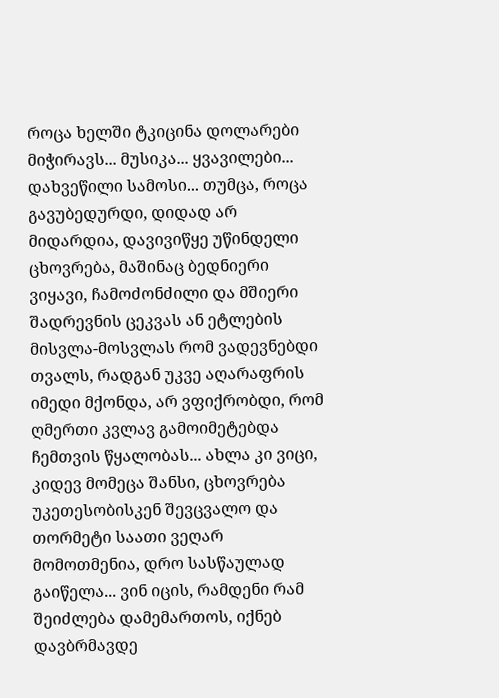როცა ხელში ტკიცინა დოლარები მიჭირავს... მუსიკა... ყვავილები... დახვეწილი სამოსი... თუმცა, როცა გავუბედურდი, დიდად არ მიდარდია, დავივიწყე უწინდელი ცხოვრება, მაშინაც ბედნიერი ვიყავი, ჩამოძონძილი და მშიერი შადრევნის ცეკვას ან ეტლების მისვლა-მოსვლას რომ ვადევნებდი თვალს, რადგან უკვე აღარაფრის იმედი მქონდა, არ ვფიქრობდი, რომ ღმერთი კვლავ გამოიმეტებდა ჩემთვის წყალობას... ახლა კი ვიცი, კიდევ მომეცა შანსი, ცხოვრება უკეთესობისკენ შევცვალო და თორმეტი საათი ვეღარ მომოთმენია, დრო სასწაულად გაიწელა... ვინ იცის, რამდენი რამ შეიძლება დამემართოს, იქნებ დავბრმავდე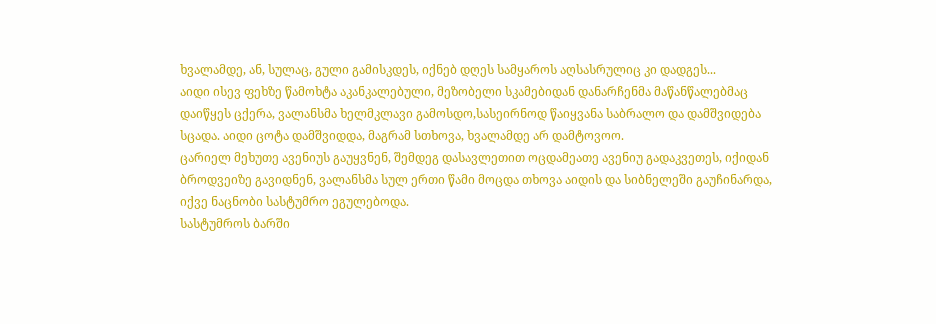ხვალამდე, ან, სულაც, გული გამისკდეს, იქნებ დღეს სამყაროს აღსასრულიც კი დადგეს...
აიდი ისევ ფეხზე წამოხტა აკანკალებული, მეზობელი სკამებიდან დანარჩენმა მაწანწალებმაც დაიწყეს ცქერა, ვალანსმა ხელმკლავი გამოსდო,სასეირნოდ წაიყვანა საბრალო და დამშვიდება სცადა. აიდი ცოტა დამშვიდდა, მაგრამ სთხოვა, ხვალამდე არ დამტოვოო.
ცარიელ მეხუთე ავენიუს გაუყვნენ, შემდეგ დასავლეთით ოცდამეათე ავენიუ გადაკვეთეს, იქიდან ბროდვეიზე გავიდნენ, ვალანსმა სულ ერთი წამი მოცდა თხოვა აიდის და სიბნელეში გაუჩინარდა, იქვე ნაცნობი სასტუმრო ეგულებოდა.
სასტუმროს ბარში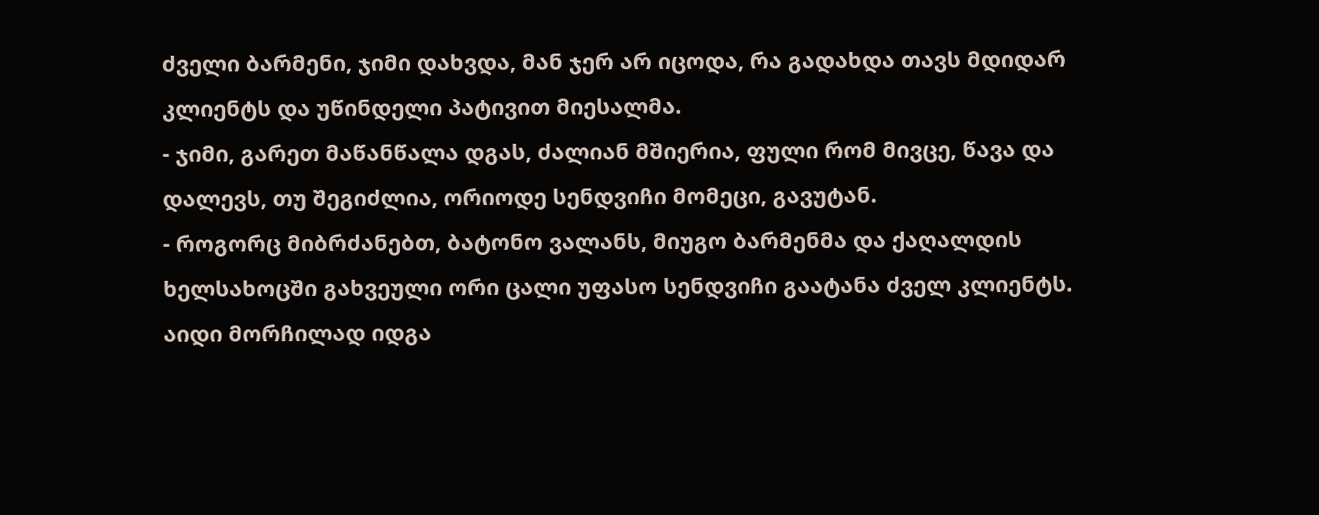ძველი ბარმენი, ჯიმი დახვდა, მან ჯერ არ იცოდა, რა გადახდა თავს მდიდარ კლიენტს და უწინდელი პატივით მიესალმა.
- ჯიმი, გარეთ მაწანწალა დგას, ძალიან მშიერია, ფული რომ მივცე, წავა და დალევს, თუ შეგიძლია, ორიოდე სენდვიჩი მომეცი, გავუტან.
- როგორც მიბრძანებთ, ბატონო ვალანს, მიუგო ბარმენმა და ქაღალდის ხელსახოცში გახვეული ორი ცალი უფასო სენდვიჩი გაატანა ძველ კლიენტს.
აიდი მორჩილად იდგა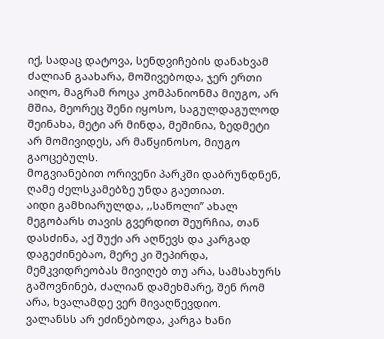იქ, სადაც დატოვა, სენდვიჩების დანახვამ ძალიან გაახარა, მოშივებოდა, ჯერ ერთი აიღო, მაგრამ როცა კომპანიონმა მიუგო, არ მშია, მეორეც შენი იყოსო, საგულდაგულოდ შეინახა, მეტი არ მინდა, მეშინია, ზედმეტი არ მომივიდეს, არ მაწყინოსო, მიუგო გაოცებულს.
მოგვიანებით ორივენი პარკში დაბრუნდნენ, ღამე ძელსკამებზე უნდა გაეთიათ.
აიდი გამხიარულდა, ,,საწოლი” ახალ მეგობარს თავის გვერდით შეურჩია, თან დასძინა, აქ შუქი არ აღწევს და კარგად დაგეძინებაო, მერე კი შეპირდა, მემკვიდრეობას მივიღებ თუ არა, სამსახურს გაშოვნინებ, ძალიან დამეხმარე, შენ რომ არა, ხვალამდე ვერ მივაღწევდიო.
ვალანსს არ ეძინებოდა, კარგა ხანი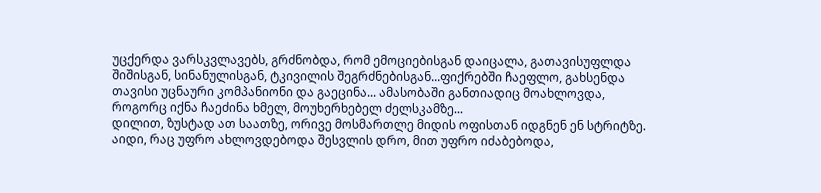უცქერდა ვარსკვლავებს, გრძნობდა, რომ ემოციებისგან დაიცალა, გათავისუფლდა შიშისგან, სინანულისგან, ტკივილის შეგრძნებისგან...ფიქრებში ჩაეფლო, გახსენდა თავისი უცნაური კომპანიონი და გაეცინა... ამასობაში განთიადიც მოახლოვდა, როგორც იქნა ჩაეძინა ხმელ, მოუხერხებელ ძელსკამზე...
დილით, ზუსტად ათ საათზე, ორივე მოსმართლე მიდის ოფისთან იდგნენ ენ სტრიტზე.
აიდი, რაც უფრო ახლოვდებოდა შესვლის დრო, მით უფრო იძაბებოდა,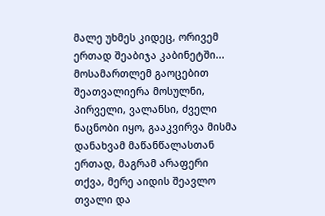მალე უხმეს კიდეც, ორივემ ერთად შეაბიჯა კაბინეტში...
მოსამართლემ გაოცებით შეათვალიერა მოსულნი, პირველი, ვალანსი, ძველი ნაცნობი იყო, გააკვირვა მისმა დანახვამ მაწანწალასთან ერთად, მაგრამ არაფერი თქვა, მერე აიდის შეავლო თვალი და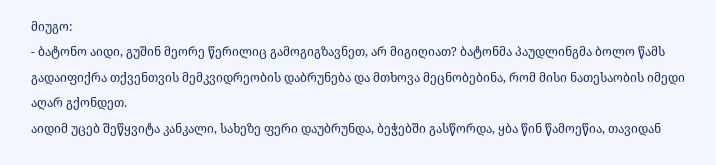მიუგო:
- ბატონო აიდი, გუშინ მეორე წერილიც გამოგიგზავნეთ, არ მიგიღიათ? ბატონმა პაუდლინგმა ბოლო წამს გადაიფიქრა თქვენთვის მემკვიდრეობის დაბრუნება და მთხოვა მეცნობებინა, რომ მისი ნათესაობის იმედი აღარ გქონდეთ.
აიდიმ უცებ შეწყვიტა კანკალი, სახეზე ფერი დაუბრუნდა, ბეჭებში გასწორდა, ყბა წინ წამოეწია, თავიდან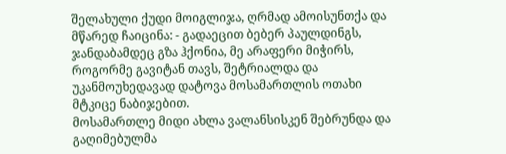შელახული ქუდი მოიგლიჯა, ღრმად ამოისუნთქა და მწარედ ჩაიცინა: - გადაეცით ბებერ პაულდინგს, ჯანდაბამდეც გზა ჰქონია, მე არაფერი მიჭირს, როგორმე გავიტან თავს, შეტრიალდა და უკანმოუხედავად დატოვა მოსამართლის ოთახი მტკიცე ნაბიჯებით.
მოსამართლე მიდი ახლა ვალანსისკენ შებრუნდა და გაღიმებულმა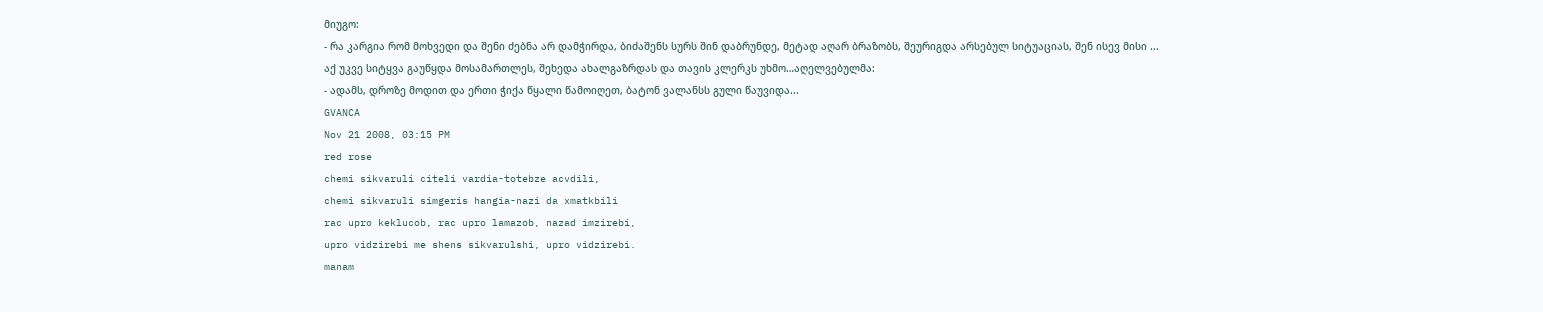მიუგო:
- რა კარგია რომ მოხვედი და შენი ძებნა არ დამჭირდა, ბიძაშენს სურს შინ დაბრუნდე, მეტად აღარ ბრაზობს, შეურიგდა არსებულ სიტუაციას, შენ ისევ მისი ...
აქ უკვე სიტყვა გაუწყდა მოსამართლეს, შეხედა ახალგაზრდას და თავის კლერკს უხმო…აღელვებულმა:
- ადამს, დროზე მოდით და ერთი ჭიქა წყალი წამოიღეთ, ბატონ ვალანსს გული წაუვიდა...
GVANCA
Nov 21 2008, 03:15 PM
red rose
chemi sikvaruli citeli vardia-totebze acvdili,
chemi sikvaruli simgeris hangia-nazi da xmatkbili
rac upro keklucob, rac upro lamazob, nazad imzirebi,
upro vidzirebi me shens sikvarulshi, upro vidzirebi.
manam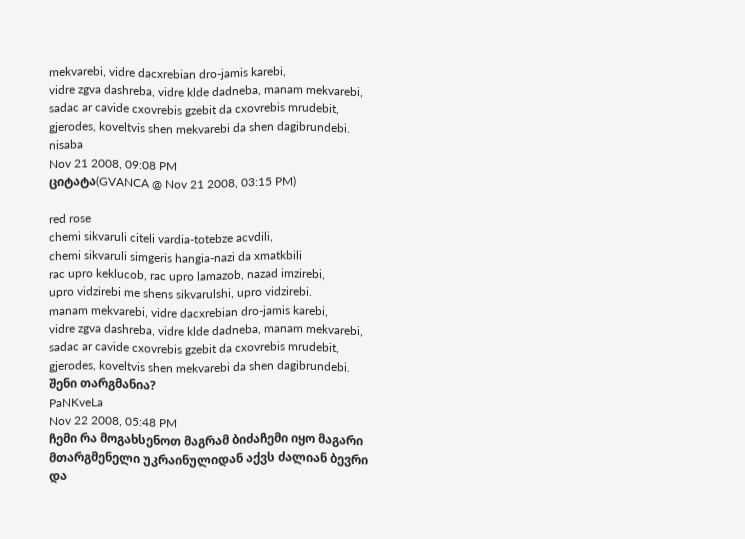mekvarebi, vidre dacxrebian dro-jamis karebi,
vidre zgva dashreba, vidre klde dadneba, manam mekvarebi,
sadac ar cavide cxovrebis gzebit da cxovrebis mrudebit,
gjerodes, koveltvis shen mekvarebi da shen dagibrundebi.
nisaba
Nov 21 2008, 09:08 PM
ციტატა(GVANCA @ Nov 21 2008, 03:15 PM)

red rose
chemi sikvaruli citeli vardia-totebze acvdili,
chemi sikvaruli simgeris hangia-nazi da xmatkbili
rac upro keklucob, rac upro lamazob, nazad imzirebi,
upro vidzirebi me shens sikvarulshi, upro vidzirebi.
manam mekvarebi, vidre dacxrebian dro-jamis karebi,
vidre zgva dashreba, vidre klde dadneba, manam mekvarebi,
sadac ar cavide cxovrebis gzebit da cxovrebis mrudebit,
gjerodes, koveltvis shen mekvarebi da shen dagibrundebi.
შენი თარგმანია?
PaNKveLa
Nov 22 2008, 05:48 PM
ჩემი რა მოგახსენოთ მაგრამ ბიძაჩემი იყო მაგარი მთარგმენელი უკრაინულიდან აქვს ძალიან ბევრი და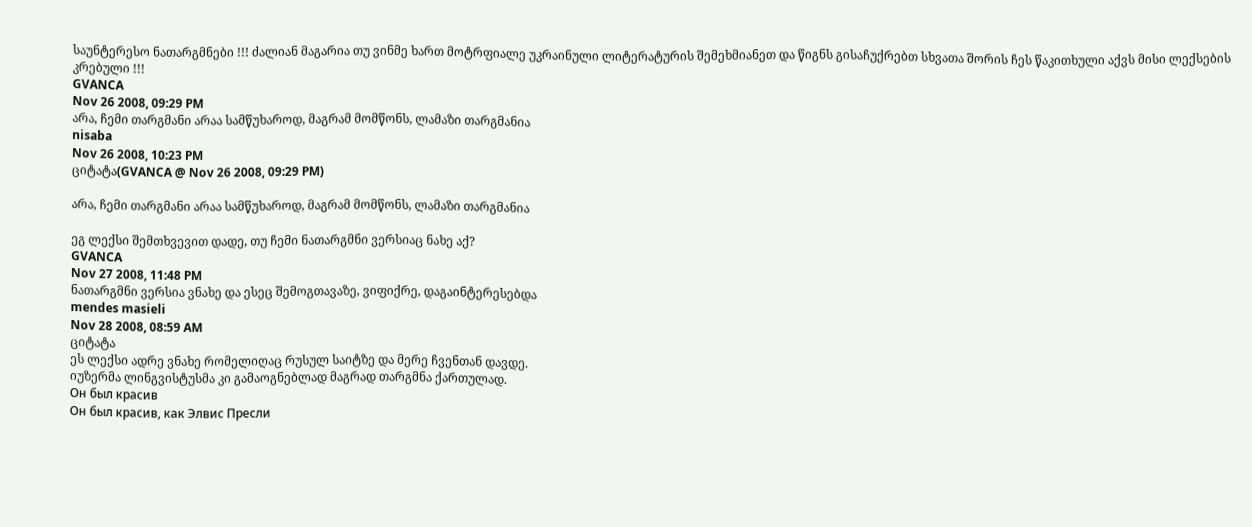საუნტერესო ნათარგმნები !!! ძალიან მაგარია თუ ვინმე ხართ მოტრფიალე უკრაინული ლიტერატურის შემეხმიანეთ და წიგნს გისაჩუქრებთ სხვათა შორის ჩეს წაკითხული აქვს მისი ლექსების კრებული !!!
GVANCA
Nov 26 2008, 09:29 PM
არა, ჩემი თარგმანი არაა სამწუხაროდ, მაგრამ მომწონს, ლამაზი თარგმანია
nisaba
Nov 26 2008, 10:23 PM
ციტატა(GVANCA @ Nov 26 2008, 09:29 PM)

არა, ჩემი თარგმანი არაა სამწუხაროდ, მაგრამ მომწონს, ლამაზი თარგმანია

ეგ ლექსი შემთხვევით დადე, თუ ჩემი ნათარგმნი ვერსიაც ნახე აქ?
GVANCA
Nov 27 2008, 11:48 PM
ნათარგმნი ვერსია ვნახე და ესეც შემოგთავაზე, ვიფიქრე, დაგაინტერესებდა
mendes masieli
Nov 28 2008, 08:59 AM
ციტატა
ეს ლექსი ადრე ვნახე რომელიღაც რუსულ საიტზე და მერე ჩვენთან დავდე.
იუზერმა ლინგვისტუსმა კი გამაოგნებლად მაგრად თარგმნა ქართულად.
Он был красив
Он был красив, как Элвис Пресли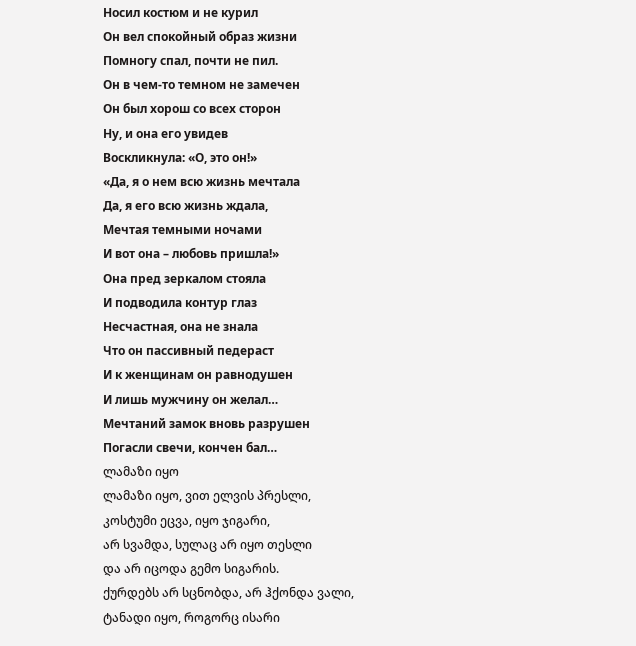Носил костюм и не курил
Он вел спокойный образ жизни
Помногу спал, почти не пил.
Он в чем-то темном не замечен
Он был хорош со всех сторон
Ну, и она его увидев
Воскликнула: «О, это он!»
«Да, я о нем всю жизнь мечтала
Да, я его всю жизнь ждала,
Мечтая темными ночами
И вот она – любовь пришла!»
Она пред зеркалом стояла
И подводила контур глаз
Несчастная, она не знала
Что он пассивный педераст
И к женщинам он равнодушен
И лишь мужчину он желал…
Мечтаний замок вновь разрушен
Погасли свечи, кончен бал…
ლამაზი იყო
ლამაზი იყო, ვით ელვის პრესლი,
კოსტუმი ეცვა, იყო ჯიგარი,
არ სვამდა, სულაც არ იყო თესლი
და არ იცოდა გემო სიგარის.
ქურდებს არ სცნობდა, არ ჰქონდა ვალი,
ტანადი იყო, როგორც ისარი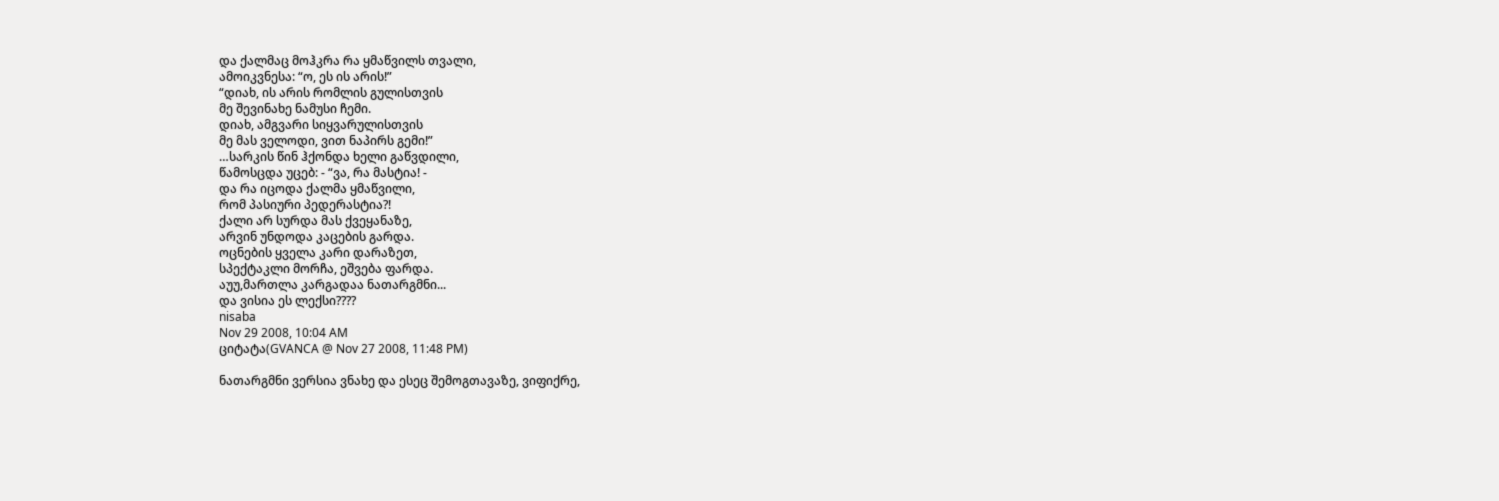და ქალმაც მოჰკრა რა ყმაწვილს თვალი,
ამოიკვნესა: “ო, ეს ის არის!”
“დიახ, ის არის რომლის გულისთვის
მე შევინახე ნამუსი ჩემი.
დიახ, ამგვარი სიყვარულისთვის
მე მას ველოდი, ვით ნაპირს გემი!”
…სარკის წინ ჰქონდა ხელი გაწვდილი,
წამოსცდა უცებ: - “ვა, რა მასტია! -
და რა იცოდა ქალმა ყმაწვილი,
რომ პასიური პედერასტია?!
ქალი არ სურდა მას ქვეყანაზე,
არვინ უნდოდა კაცების გარდა.
ოცნების ყველა კარი დარაზეთ,
სპექტაკლი მორჩა, ეშვება ფარდა.
აუუ,მართლა კარგადაა ნათარგმნი...
და ვისია ეს ლექსი????
nisaba
Nov 29 2008, 10:04 AM
ციტატა(GVANCA @ Nov 27 2008, 11:48 PM)

ნათარგმნი ვერსია ვნახე და ესეც შემოგთავაზე, ვიფიქრე,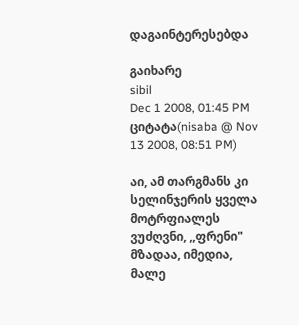დაგაინტერესებდა

გაიხარე
sibil
Dec 1 2008, 01:45 PM
ციტატა(nisaba @ Nov 13 2008, 08:51 PM)

აი, ამ თარგმანს კი სელინჯერის ყველა მოტრფიალეს ვუძღვნი, ,,ფრენი" მზადაა, იმედია, მალე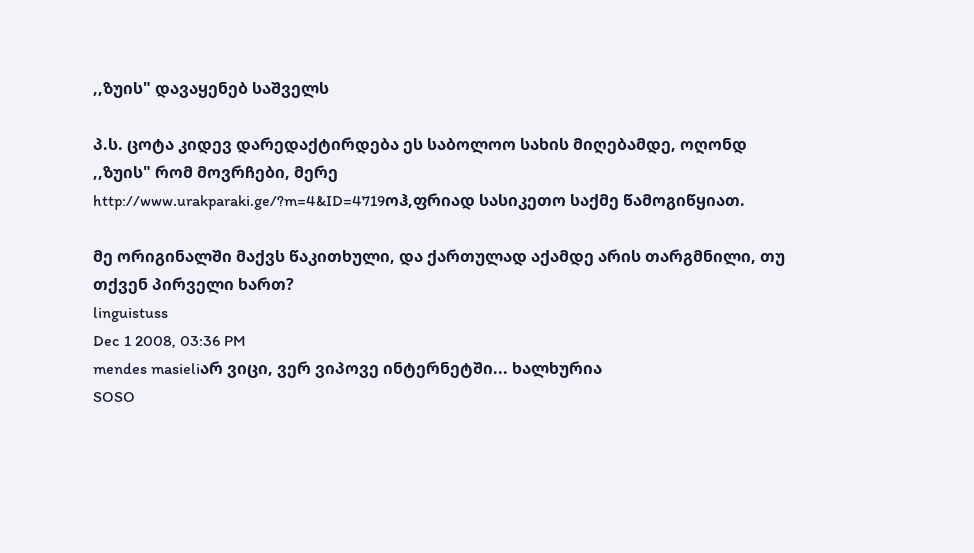,,ზუის" დავაყენებ საშველს

პ.ს. ცოტა კიდევ დარედაქტირდება ეს საბოლოო სახის მიღებამდე, ოღონდ ,,ზუის" რომ მოვრჩები, მერე
http://www.urakparaki.ge/?m=4&ID=4719ოჰ,ფრიად სასიკეთო საქმე წამოგიწყიათ.

მე ორიგინალში მაქვს წაკითხული, და ქართულად აქამდე არის თარგმნილი, თუ თქვენ პირველი ხართ?
linguistuss
Dec 1 2008, 03:36 PM
mendes masieliარ ვიცი, ვერ ვიპოვე ინტერნეტში... ხალხურია
SOSO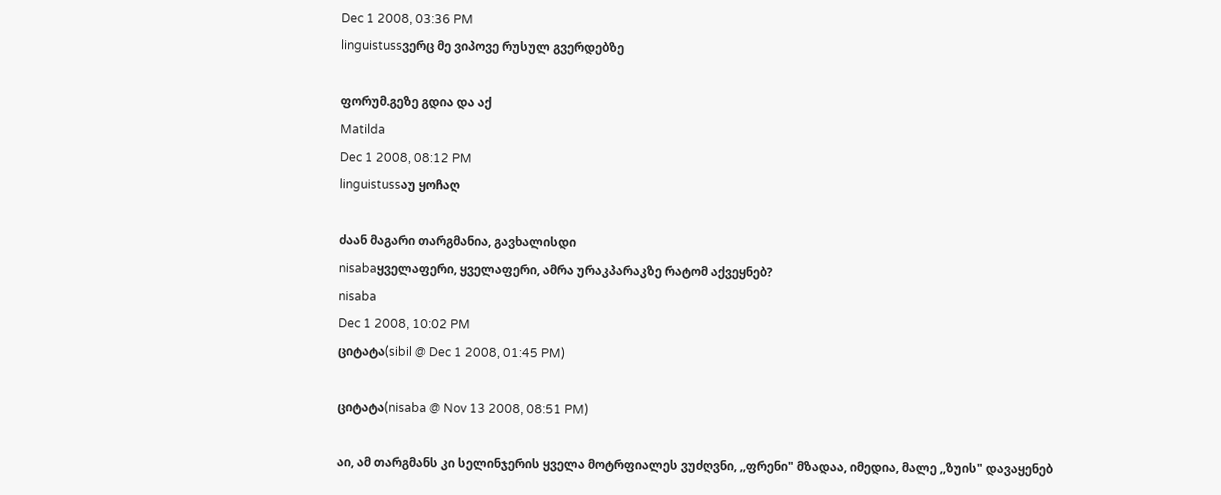Dec 1 2008, 03:36 PM
linguistussვერც მე ვიპოვე რუსულ გვერდებზე

ფორუმ.გეზე გდია და აქ
Matilda
Dec 1 2008, 08:12 PM
linguistussაუ ყოჩაღ

ძაან მაგარი თარგმანია, გავხალისდი
nisabaყველაფერი, ყველაფერი, ამრა ურაკპარაკზე რატომ აქვეყნებ?
nisaba
Dec 1 2008, 10:02 PM
ციტატა(sibil @ Dec 1 2008, 01:45 PM)

ციტატა(nisaba @ Nov 13 2008, 08:51 PM)

აი, ამ თარგმანს კი სელინჯერის ყველა მოტრფიალეს ვუძღვნი, ,,ფრენი" მზადაა, იმედია, მალე ,,ზუის" დავაყენებ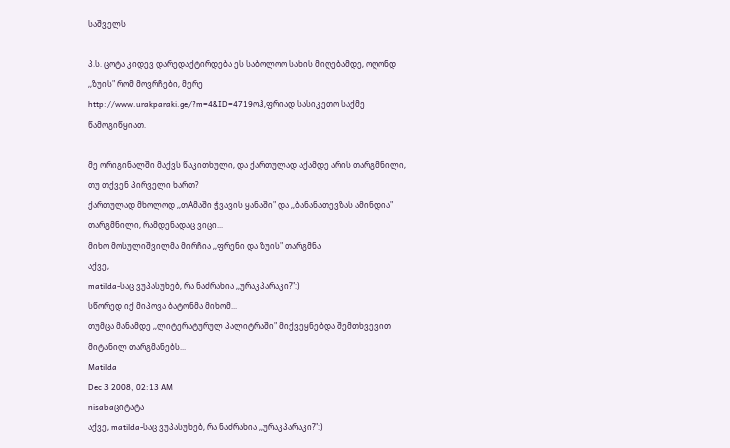საშველს

პ.ს. ცოტა კიდევ დარედაქტირდება ეს საბოლოო სახის მიღებამდე, ოღონდ ,,ზუის" რომ მოვრჩები, მერე
http://www.urakparaki.ge/?m=4&ID=4719ოჰ,ფრიად სასიკეთო საქმე წამოგიწყიათ.

მე ორიგინალში მაქვს წაკითხული, და ქართულად აქამდე არის თარგმნილი, თუ თქვენ პირველი ხართ?
ქართულად მხოლოდ ,,თAმაში ჭვავის ყანაში" და ,,ბანანათევზას ამინდია" თარგმნილი, რამდენადაც ვიცი...
მიხო მოსულიშვილმა მირჩია ,,ფრენი და ზუის" თარგმნა
აქვე,
matilda-საც ვუპასუხებ, რა ნაძრახია ,,ურაკპარაკი?":)
სწორედ იქ მიპოვა ბატონმა მიხომ...
თუმცა მანამდე ,,ლიტერატურულ პალიტრაში" მიქვეყნებდა შემთხვევით მიტანილ თარგმანებს...
Matilda
Dec 3 2008, 02:13 AM
nisabaციტატა
აქვე, matilda-საც ვუპასუხებ, რა ნაძრახია ,,ურაკპარაკი?":)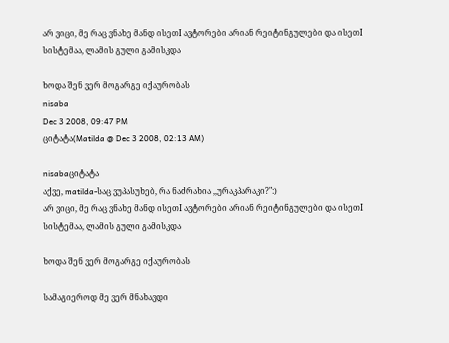არ ვიცი, მე რაც ვნახე მანდ ისეთI ავტორები არიან რეიტინგულები და ისეთI სისტემაა, ლამის გული გამისკდა

ხოდა შენ ვერ მოგარგე იქაურობას
nisaba
Dec 3 2008, 09:47 PM
ციტატა(Matilda @ Dec 3 2008, 02:13 AM)

nisabaციტატა
აქვე, matilda-საც ვუპასუხებ, რა ნაძრახია ,,ურაკპარაკი?":)
არ ვიცი, მე რაც ვნახე მანდ ისეთI ავტორები არიან რეიტინგულები და ისეთI სისტემაა, ლამის გული გამისკდა

ხოდა შენ ვერ მოგარგე იქაურობას

სამაგიეროდ მე ვერ მნახავდი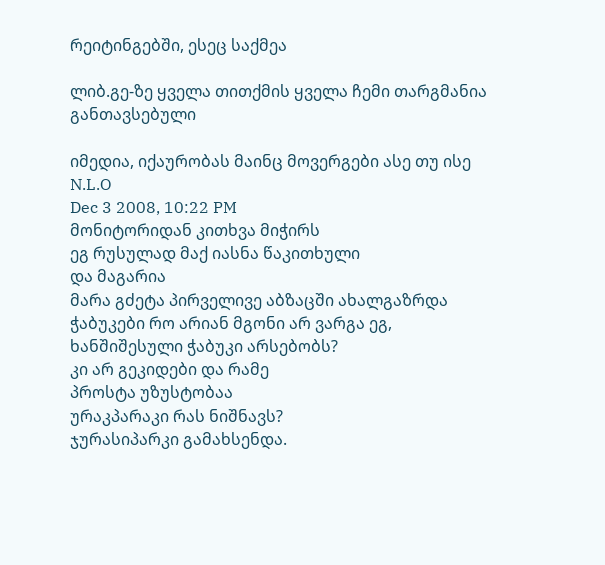რეიტინგებში, ესეც საქმეა

ლიბ.გე-ზე ყველა თითქმის ყველა ჩემი თარგმანია განთავსებული

იმედია, იქაურობას მაინც მოვერგები ასე თუ ისე
N.L.O
Dec 3 2008, 10:22 PM
მონიტორიდან კითხვა მიჭირს
ეგ რუსულად მაქ იასნა წაკითხული
და მაგარია
მარა გძეტა პირველივე აბზაცში ახალგაზრდა ჭაბუკები რო არიან მგონი არ ვარგა ეგ,
ხანშიშესული ჭაბუკი არსებობს?
კი არ გეკიდები და რამე
პროსტა უზუსტობაა
ურაკპარაკი რას ნიშნავს?
ჯურასიპარკი გამახსენდა.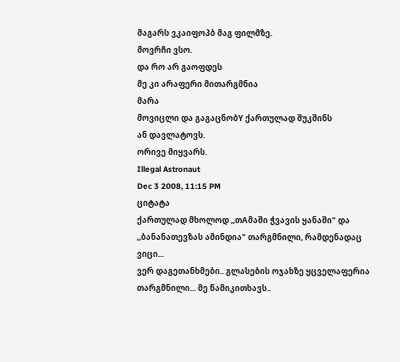მაგარს ვკაიფოპბ მაგ ფილმზე.
მოვრჩი ვსო.
და რო არ გაოფდეს
მე კი არაფერი მითარგმნია
მარა
მოვიცლი და გაგაცნობY ქართულად შუკშინს
ან დავლატოვს.
ორივე მიყვარს.
Illegal Astronaut
Dec 3 2008, 11:15 PM
ციტატა
ქართულად მხოლოდ ,,თAმაში ჭვავის ყანაში" და ,,ბანანათევზას ამინდია" თარგმნილი, რამდენადაც ვიცი...
ვერ დაგეთანხმები.. გლასების ოჯახზე ყცველაფერია თარგმნილი... მე წამიკითხავს..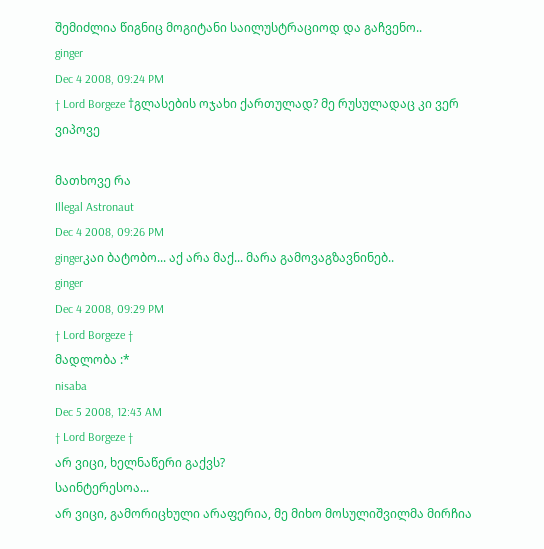შემიძლია წიგნიც მოგიტანი საილუსტრაციოდ და გაჩვენო..
ginger
Dec 4 2008, 09:24 PM
† Lord Borgeze †გლასების ოჯახი ქართულად? მე რუსულადაც კი ვერ ვიპოვე

მათხოვე რა
Illegal Astronaut
Dec 4 2008, 09:26 PM
gingerკაი ბატობო... აქ არა მაქ... მარა გამოვაგზავნინებ..
ginger
Dec 4 2008, 09:29 PM
† Lord Borgeze †
მადლობა :*
nisaba
Dec 5 2008, 12:43 AM
† Lord Borgeze †
არ ვიცი, ხელნაწერი გაქვს?
საინტერესოა...
არ ვიცი, გამორიცხული არაფერია, მე მიხო მოსულიშვილმა მირჩია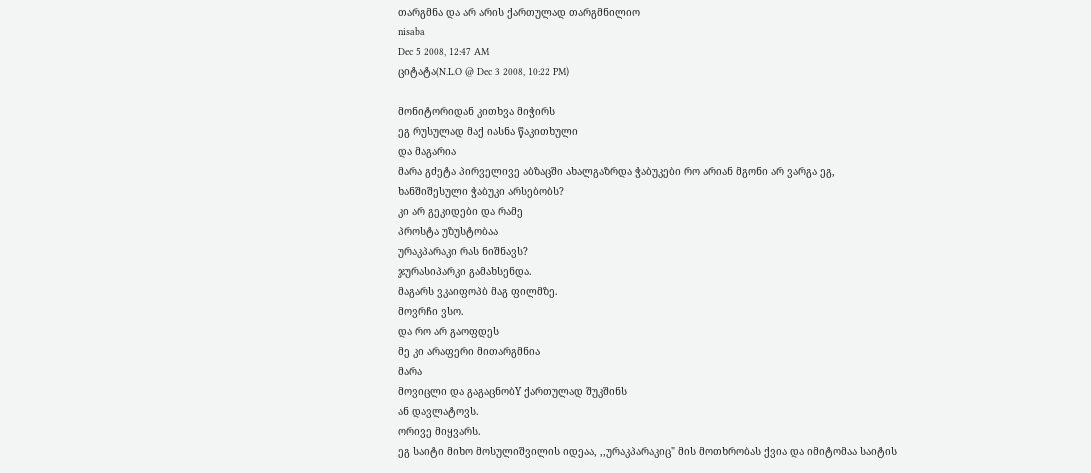თარგმნა და არ არის ქართულად თარგმნილიო
nisaba
Dec 5 2008, 12:47 AM
ციტატა(N.L.O @ Dec 3 2008, 10:22 PM)

მონიტორიდან კითხვა მიჭირს
ეგ რუსულად მაქ იასნა წაკითხული
და მაგარია
მარა გძეტა პირველივე აბზაცში ახალგაზრდა ჭაბუკები რო არიან მგონი არ ვარგა ეგ,
ხანშიშესული ჭაბუკი არსებობს?
კი არ გეკიდები და რამე
პროსტა უზუსტობაა
ურაკპარაკი რას ნიშნავს?
ჯურასიპარკი გამახსენდა.
მაგარს ვკაიფოპბ მაგ ფილმზე.
მოვრჩი ვსო.
და რო არ გაოფდეს
მე კი არაფერი მითარგმნია
მარა
მოვიცლი და გაგაცნობY ქართულად შუკშინს
ან დავლატოვს.
ორივე მიყვარს.
ეგ საიტი მიხო მოსულიშვილის იდეაა, ,,ურაკპარაკიც" მის მოთხრობას ქვია და იმიტომაა საიტის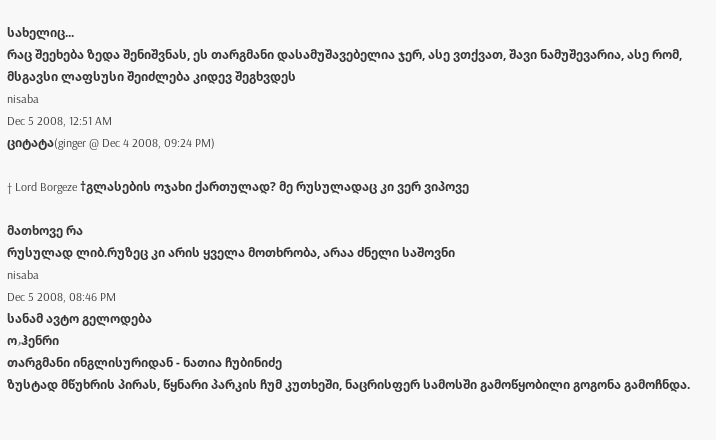სახელიც...
რაც შეეხება ზედა შენიშვნას, ეს თარგმანი დასამუშავებელია ჯერ, ასე ვთქვათ, შავი ნამუშევარია, ასე რომ, მსგავსი ლაფსუსი შეიძლება კიდევ შეგხვდეს
nisaba
Dec 5 2008, 12:51 AM
ციტატა(ginger @ Dec 4 2008, 09:24 PM)

† Lord Borgeze †გლასების ოჯახი ქართულად? მე რუსულადაც კი ვერ ვიპოვე

მათხოვე რა
რუსულად ლიბ.რუზეც კი არის ყველა მოთხრობა, არაა ძნელი საშოვნი
nisaba
Dec 5 2008, 08:46 PM
სანამ ავტო გელოდება
ოۥჰენრი
თარგმანი ინგლისურიდან - ნათია ჩუბინიძე
ზუსტად მწუხრის პირას, წყნარი პარკის ჩუმ კუთხეში, ნაცრისფერ სამოსში გამოწყობილი გოგონა გამოჩნდა.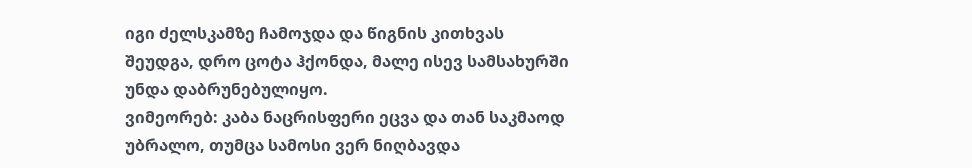იგი ძელსკამზე ჩამოჯდა და წიგნის კითხვას შეუდგა, დრო ცოტა ჰქონდა, მალე ისევ სამსახურში უნდა დაბრუნებულიყო.
ვიმეორებ: კაბა ნაცრისფერი ეცვა და თან საკმაოდ უბრალო, თუმცა სამოსი ვერ ნიღბავდა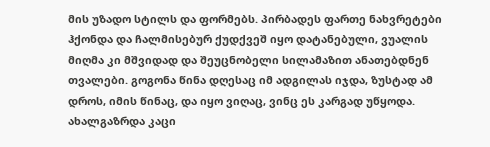მის უზადო სტილს და ფორმებს. პირბადეს ფართე ნახვრეტები ჰქონდა და ჩალმისებურ ქუდქვეშ იყო დატანებული, ვუალის მიღმა კი მშვიდად და შეუცნობელი სილამაზით ანათებდნენ თვალები. გოგონა წინა დღესაც იმ ადგილას იჯდა, ზუსტად ამ დროს, იმის წინაც, და იყო ვიღაც, ვინც ეს კარგად უწყოდა.
ახალგაზრდა კაცი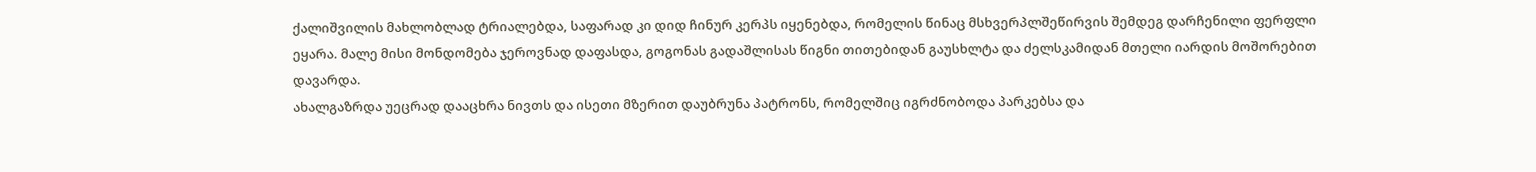ქალიშვილის მახლობლად ტრიალებდა, საფარად კი დიდ ჩინურ კერპს იყენებდა, რომელის წინაც მსხვერპლშეწირვის შემდეგ დარჩენილი ფერფლი ეყარა. მალე მისი მონდომება ჯეროვნად დაფასდა, გოგონას გადაშლისას წიგნი თითებიდან გაუსხლტა და ძელსკამიდან მთელი იარდის მოშორებით დავარდა.
ახალგაზრდა უეცრად დააცხრა ნივთს და ისეთი მზერით დაუბრუნა პატრონს, რომელშიც იგრძნობოდა პარკებსა და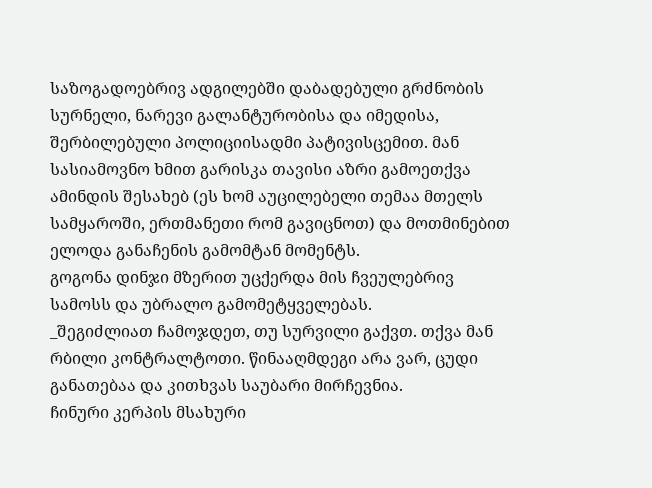საზოგადოებრივ ადგილებში დაბადებული გრძნობის სურნელი, ნარევი გალანტურობისა და იმედისა, შერბილებული პოლიციისადმი პატივისცემით. მან სასიამოვნო ხმით გარისკა თავისი აზრი გამოეთქვა ამინდის შესახებ (ეს ხომ აუცილებელი თემაა მთელს სამყაროში, ერთმანეთი რომ გავიცნოთ) და მოთმინებით ელოდა განაჩენის გამომტან მომენტს.
გოგონა დინჯი მზერით უცქერდა მის ჩვეულებრივ სამოსს და უბრალო გამომეტყველებას.
_შეგიძლიათ ჩამოჯდეთ, თუ სურვილი გაქვთ. თქვა მან რბილი კონტრალტოთი. წინააღმდეგი არა ვარ, ცუდი განათებაა და კითხვას საუბარი მირჩევნია.
ჩინური კერპის მსახური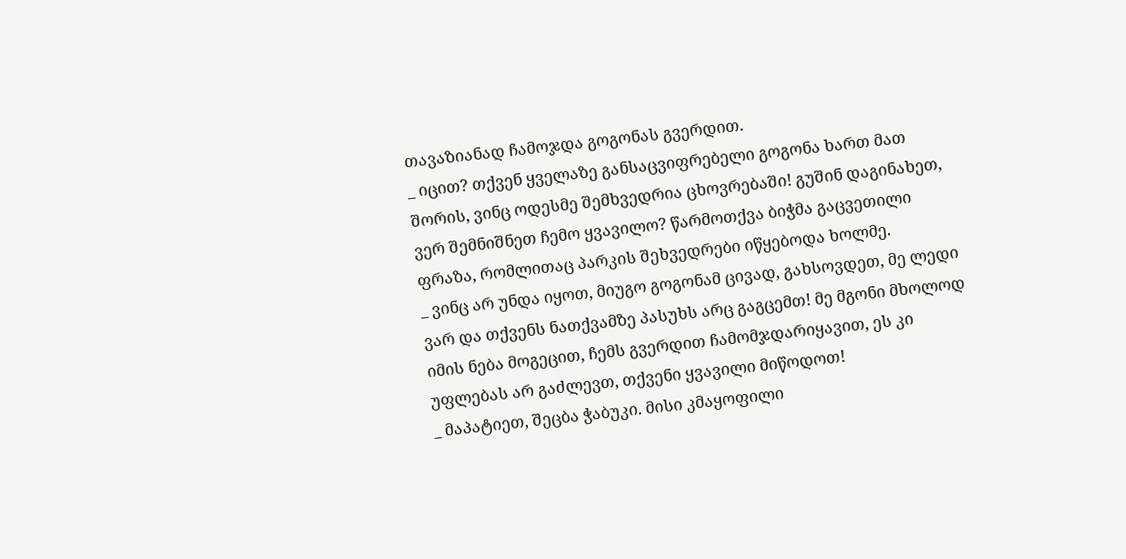თავაზიანად ჩამოჯდა გოგონას გვერდით.
_ იცით? თქვენ ყველაზე განსაცვიფრებელი გოგონა ხართ მათ შორის, ვინც ოდესმე შემხვედრია ცხოვრებაში! გუშინ დაგინახეთ, ვერ შემნიშნეთ ჩემო ყვავილო? წარმოთქვა ბიჭმა გაცვეთილი ფრაზა, რომლითაც პარკის შეხვედრები იწყებოდა ხოლმე.
_ ვინც არ უნდა იყოთ, მიუგო გოგონამ ცივად, გახსოვდეთ, მე ლედი ვარ და თქვენს ნათქვამზე პასუხს არც გაგცემთ! მე მგონი მხოლოდ იმის ნება მოგეცით, ჩემს გვერდით ჩამომჯდარიყავით, ეს კი უფლებას არ გაძლევთ, თქვენი ყვავილი მიწოდოთ!
_ მაპატიეთ, შეცბა ჭაბუკი. მისი კმაყოფილი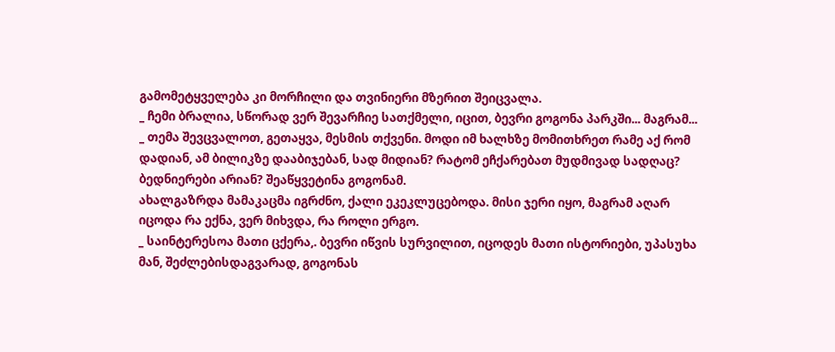გამომეტყველება კი მორჩილი და თვინიერი მზერით შეიცვალა.
_ ჩემი ბრალია, სწორად ვერ შევარჩიე სათქმელი, იცით, ბევრი გოგონა პარკში... მაგრამ...
_ თემა შევცვალოთ, გეთაყვა, მესმის თქვენი. მოდი იმ ხალხზე მომითხრეთ რამე აქ რომ დადიან, ამ ბილიკზე დააბიჯებან, სად მიდიან? რატომ ეჩქარებათ მუდმივად სადღაც? ბედნიერები არიან? შეაწყვეტინა გოგონამ.
ახალგაზრდა მამაკაცმა იგრძნო, ქალი ეკეკლუცებოდა. მისი ჯერი იყო, მაგრამ აღარ იცოდა რა ექნა, ვერ მიხვდა, რა როლი ერგო.
_ საინტერესოა მათი ცქერა,. ბევრი იწვის სურვილით, იცოდეს მათი ისტორიები, უპასუხა მან, შეძლებისდაგვარად, გოგონას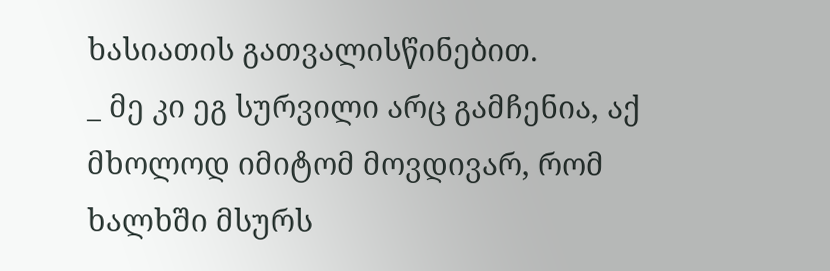ხასიათის გათვალისწინებით.
_ მე კი ეგ სურვილი არც გამჩენია, აქ მხოლოდ იმიტომ მოვდივარ, რომ ხალხში მსურს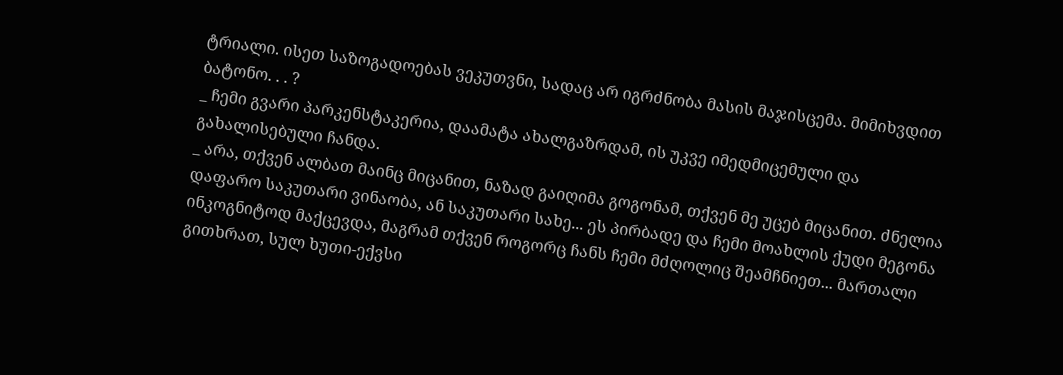ტრიალი. ისეთ საზოგადოებას ვეკუთვნი, სადაც არ იგრძნობა მასის მაჯისცემა. მიმიხვდით ბატონო. . . ?
_ ჩემი გვარი პარკენსტაკერია, დაამატა ახალგაზრდამ, ის უკვე იმედმიცემული და გახალისებული ჩანდა.
_ არა, თქვენ ალბათ მაინც მიცანით, ნაზად გაიღიმა გოგონამ, თქვენ მე უცებ მიცანით. ძნელია დაფარო საკუთარი ვინაობა, ან საკუთარი სახე... ეს პირბადე და ჩემი მოახლის ქუდი მეგონა ინკოგნიტოდ მაქცევდა, მაგრამ თქვენ როგორც ჩანს ჩემი მძღოლიც შეამჩნიეთ... მართალი გითხრათ, სულ ხუთი-ექვსი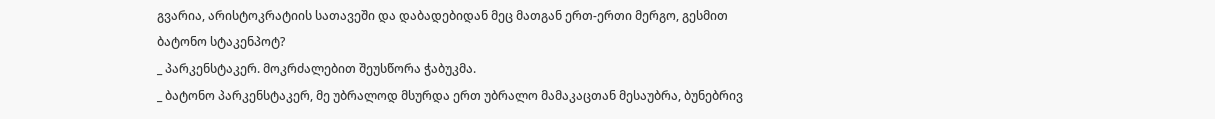გვარია, არისტოკრატიის სათავეში და დაბადებიდან მეც მათგან ერთ-ერთი მერგო, გესმით ბატონო სტაკენპოტ?
_ პარკენსტაკერ. მოკრძალებით შეუსწორა ჭაბუკმა.
_ ბატონო პარკენსტაკერ, მე უბრალოდ მსურდა ერთ უბრალო მამაკაცთან მესაუბრა, ბუნებრივ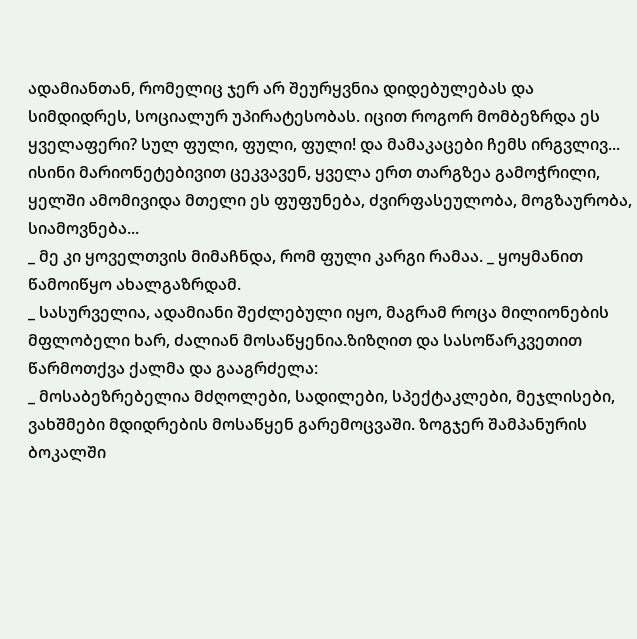ადამიანთან, რომელიც ჯერ არ შეურყვნია დიდებულებას და სიმდიდრეს, სოციალურ უპირატესობას. იცით როგორ მომბეზრდა ეს ყველაფერი? სულ ფული, ფული, ფული! და მამაკაცები ჩემს ირგვლივ... ისინი მარიონეტებივით ცეკვავენ, ყველა ერთ თარგზეა გამოჭრილი, ყელში ამომივიდა მთელი ეს ფუფუნება, ძვირფასეულობა, მოგზაურობა, სიამოვნება...
_ მე კი ყოველთვის მიმაჩნდა, რომ ფული კარგი რამაა. _ ყოყმანით წამოიწყო ახალგაზრდამ.
_ სასურველია, ადამიანი შეძლებული იყო, მაგრამ როცა მილიონების მფლობელი ხარ, ძალიან მოსაწყენია.ზიზღით და სასოწარკვეთით წარმოთქვა ქალმა და გააგრძელა:
_ მოსაბეზრებელია მძღოლები, სადილები, სპექტაკლები, მეჯლისები, ვახშმები მდიდრების მოსაწყენ გარემოცვაში. ზოგჯერ შამპანურის ბოკალში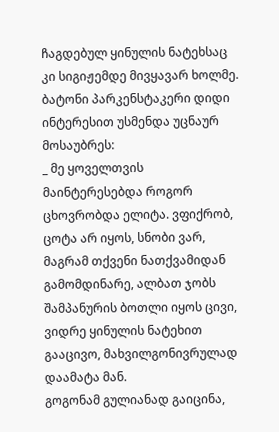ჩაგდებულ ყინულის ნატეხსაც კი სიგიჟემდე მივყავარ ხოლმე.
ბატონი პარკენსტაკერი დიდი ინტერესით უსმენდა უცნაურ მოსაუბრეს:
_ მე ყოველთვის მაინტერესებდა როგორ ცხოვრობდა ელიტა. ვფიქრობ, ცოტა არ იყოს, სნობი ვარ, მაგრამ თქვენი ნათქვამიდან გამომდინარე, ალბათ ჯობს შამპანურის ბოთლი იყოს ცივი, ვიდრე ყინულის ნატეხით გააცივო, მახვილგონივრულად დაამატა მან.
გოგონამ გულიანად გაიცინა,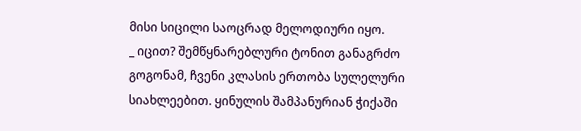მისი სიცილი საოცრად მელოდიური იყო.
_ იცით? შემწყნარებლური ტონით განაგრძო გოგონამ, ჩვენი კლასის ერთობა სულელური სიახლეებით. ყინულის შამპანურიან ჭიქაში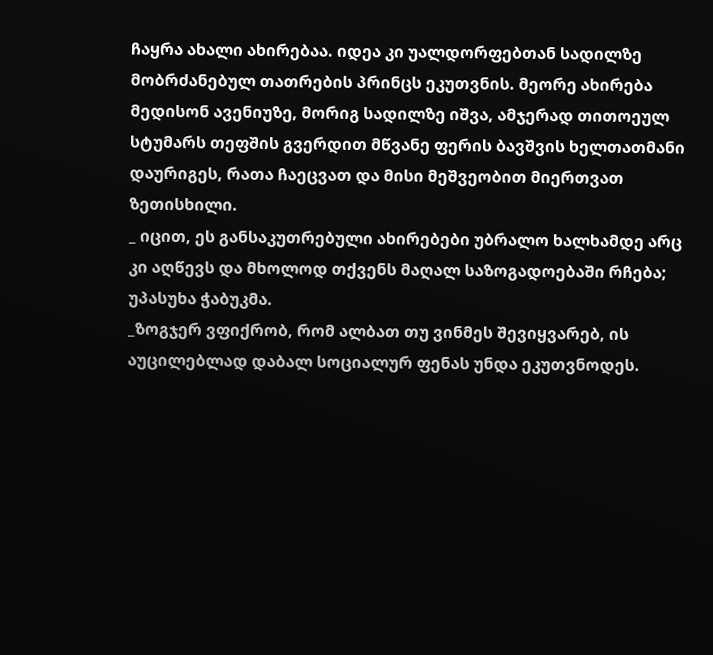ჩაყრა ახალი ახირებაა. იდეა კი უალდორფებთან სადილზე მობრძანებულ თათრების პრინცს ეკუთვნის. მეორე ახირება მედისონ ავენიუზე, მორიგ სადილზე იშვა, ამჯერად თითოეულ სტუმარს თეფშის გვერდით მწვანე ფერის ბავშვის ხელთათმანი დაურიგეს, რათა ჩაეცვათ და მისი მეშვეობით მიერთვათ ზეთისხილი.
_ იცით, ეს განსაკუთრებული ახირებები უბრალო ხალხამდე არც კი აღწევს და მხოლოდ თქვენს მაღალ საზოგადოებაში რჩება; უპასუხა ჭაბუკმა.
_ზოგჯერ ვფიქრობ, რომ ალბათ თუ ვინმეს შევიყვარებ, ის აუცილებლად დაბალ სოციალურ ფენას უნდა ეკუთვნოდეს.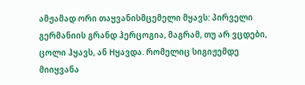ამჟამად ორი თაყვანისმცემელი მყავს: პირველი გერმანიის გრანდ ჰერცოგია, მაგრამ, თუ არ ვცდები, ცოლი ჰყავს, ან Hყავდა. რომელიც სიგიჟემდე მიიყვანა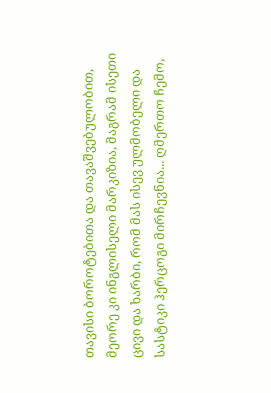თავისი ბოროტებითა და თავაშვებულობით, მეორე კი ინგლისელი მარკიზია, მაგრამ ისეთი ცივი და ხარბი, რომ მას ისევ ულმობელი და სასტიკი ჰერცოგი მირჩევნია... ღმერთო ჩემო,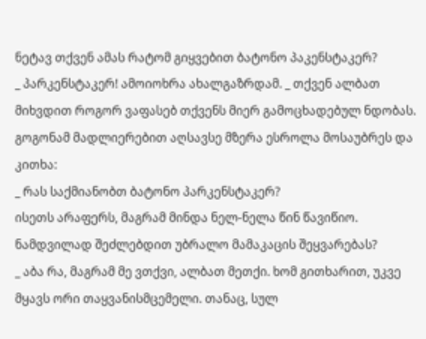ნეტავ თქვენ ამას რატომ გიყვებით ბატონო პაკენსტაკერ?
_ პარკენსტაკერ! ამოიოხრა ახალგაზრდამ. _ თქვენ ალბათ მიხვდით როგორ ვაფასებ თქვენს მიერ გამოცხადებულ ნდობას.
გოგონამ მადლიერებით აღსავსე მზერა ესროლა მოსაუბრეს და კითხა:
_ რას საქმიანობთ ბატონო პარკენსტაკერ?
ისეთს არაფერს, მაგრამ მინდა ნელ-ნელა წინ წავიწიო. ნამდვილად შეძლებდით უბრალო მამაკაცის შეყვარებას?
_ აბა რა, მაგრამ მე ვთქვი, ალბათ მეთქი. ხომ გითხარით, უკვე მყავს ორი თაყვანისმცემელი. თანაც, სულ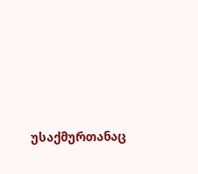უსაქმურთანაც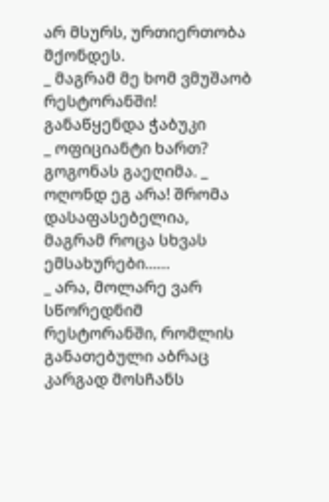არ მსურს, ურთიერთობა მქონდეს.
_ მაგრამ მე ხომ ვმუშაობ რესტორანში! განაწყენდა ჭაბუკი
_ ოფიციანტი ხართ? გოგონას გაეღიმა. _ ოღონდ ეგ არა! შრომა დასაფასებელია, მაგრამ როცა სხვას ემსახურები...…
_ არა, მოლარე ვარ სწორედნიმ რესტორანში, რომლის განათებული აბრაც კარგად მოსჩანს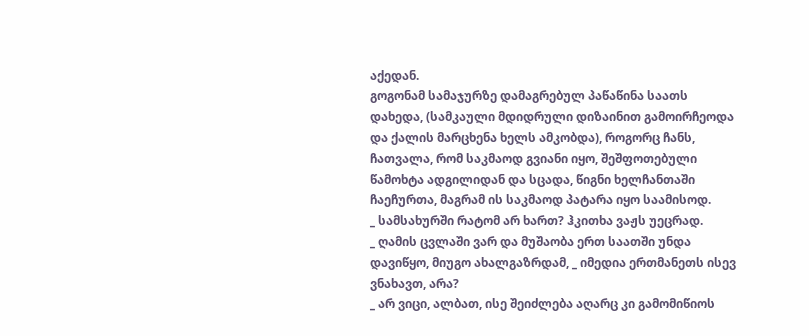აქედან.
გოგონამ სამაჯურზე დამაგრებულ პაწაწინა საათს დახედა, (სამკაული მდიდრული დიზაინით გამოირჩეოდა და ქალის მარცხენა ხელს ამკობდა), როგორც ჩანს, ჩათვალა, რომ საკმაოდ გვიანი იყო, შეშფოთებული წამოხტა ადგილიდან და სცადა, წიგნი ხელჩანთაში ჩაეჩურთა, მაგრამ ის საკმაოდ პატარა იყო საამისოდ.
_ სამსახურში რატომ არ ხართ? ჰკითხა ვაჟს უეცრად.
_ ღამის ცვლაში ვარ და მუშაობა ერთ საათში უნდა დავიწყო, მიუგო ახალგაზრდამ, _ იმედია ერთმანეთს ისევ ვნახავთ, არა?
_ არ ვიცი, ალბათ, ისე შეიძლება აღარც კი გამომიწიოს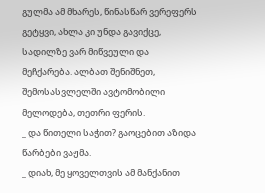გულმა ამ მხარეს, წინასწარ ვერეფერს გეტყვი, ახლა კი უნდა გავიქცე, სადილზე ვარ მიწვეული და მეჩქარება. ალბათ შენიშნეთ, შემოსასვლელში ავტომობილი მელოდება, თეთრი ფერის.
_ და წითელი საჭით? გაოცებით აზიდა წარბები ვაჟმა.
_ დიახ, მე ყოველთვის ამ მანქანით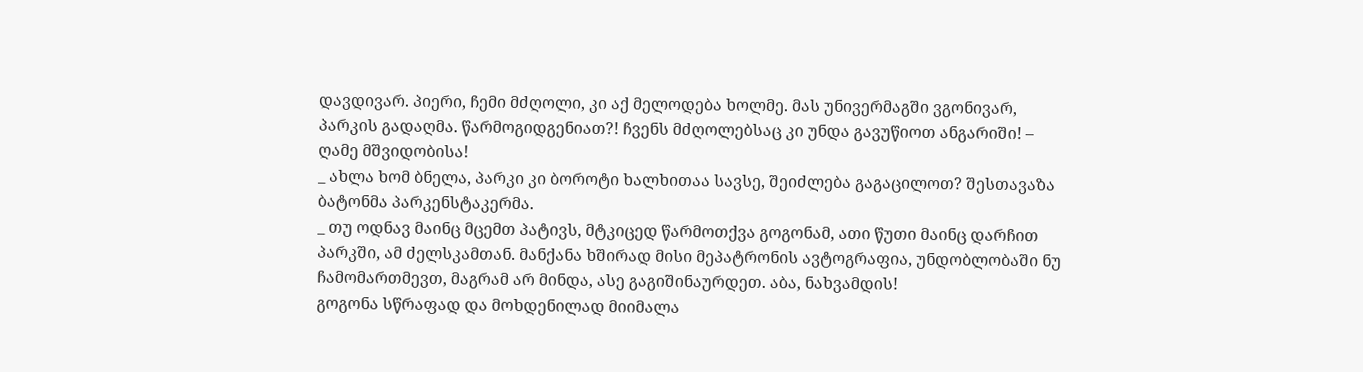დავდივარ. პიერი, ჩემი მძღოლი, კი აქ მელოდება ხოლმე. მას უნივერმაგში ვგონივარ, პარკის გადაღმა. წარმოგიდგენიათ?! ჩვენს მძღოლებსაც კი უნდა გავუწიოთ ანგარიში! – ღამე მშვიდობისა!
_ ახლა ხომ ბნელა, პარკი კი ბოროტი ხალხითაა სავსე, შეიძლება გაგაცილოთ? შესთავაზა ბატონმა პარკენსტაკერმა.
_ თუ ოდნავ მაინც მცემთ პატივს, მტკიცედ წარმოთქვა გოგონამ, ათი წუთი მაინც დარჩით პარკში, ამ ძელსკამთან. მანქანა ხშირად მისი მეპატრონის ავტოგრაფია, უნდობლობაში ნუ ჩამომართმევთ, მაგრამ არ მინდა, ასე გაგიშინაურდეთ. აბა, ნახვამდის!
გოგონა სწრაფად და მოხდენილად მიიმალა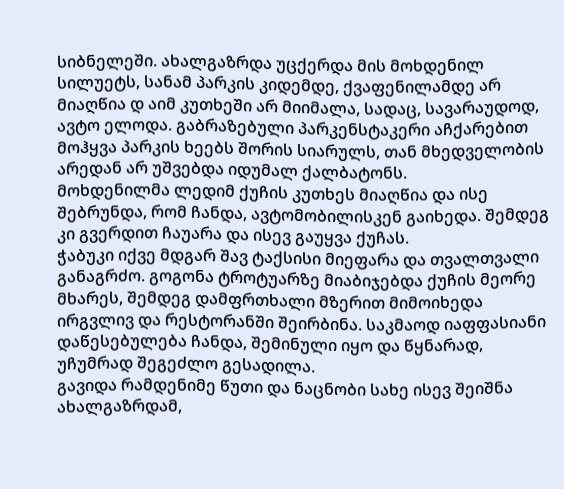სიბნელეში. ახალგაზრდა უცქერდა მის მოხდენილ სილუეტს, სანამ პარკის კიდემდე, ქვაფენილამდე არ მიაღწია დ აიმ კუთხეში არ მიიმალა, სადაც, სავარაუდოდ, ავტო ელოდა. გაბრაზებული პარკენსტაკერი აჩქარებით მოჰყვა პარკის ხეებს შორის სიარულს, თან მხედველობის არედან არ უშვებდა იდუმალ ქალბატონს.
მოხდენილმა ლედიმ ქუჩის კუთხეს მიაღწია და ისე შებრუნდა, რომ ჩანდა, ავტომობილისკენ გაიხედა. შემდეგ კი გვერდით ჩაუარა და ისევ გაუყვა ქუჩას.
ჭაბუკი იქვე მდგარ შავ ტაქსისი მიეფარა და თვალთვალი განაგრძო. გოგონა ტროტუარზე მიაბიჯებდა ქუჩის მეორე მხარეს, შემდეგ დამფრთხალი მზერით მიმოიხედა ირგვლივ და რესტორანში შეირბინა. საკმაოდ იაფფასიანი დაწესებულება ჩანდა, შემინული იყო და წყნარად, უჩუმრად შეგეძლო გესადილა.
გავიდა რამდენიმე წუთი და ნაცნობი სახე ისევ შეიშნა ახალგაზრდამ,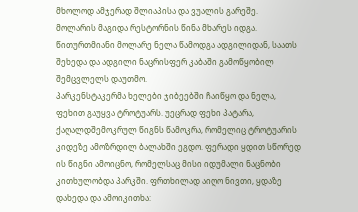მხოლოდ ამჯერად შლიაპისა და ვუალის გარეშე.
მოლარის მაგიდა რესტორნის წინა მხარეს იდგა. წითურთმიანი მოლარე ნელა წამოდგა ადგილიდან, საათს შეხედა და ადგილი ნაცრისფერ კაბაში გამოწყობილ შემცვლელს დაუთმო.
პარკენსტაკერმა ხელები ჯიბეებში ჩაიწყო და ნელა, ფეხით გაუყვა ტროტუარს. უეცრად ფეხი პატარა, ქაღალდშემოკრულ წიგნს წამოკრა, რომელიც ტროტუარის კიდეზე ამოზრდილ ბალახში ეგდო. ფერადი ყდით სწორედ ის წიგნი ამოიცნო, რომელსაც მისი იდუმალი ნაცნობი კითხულობდა პარკში. ფრთხილად აიღო ნივთი, ყდაზე დახედა და ამოიკითხა: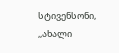სტივენსონი, ,,ახალი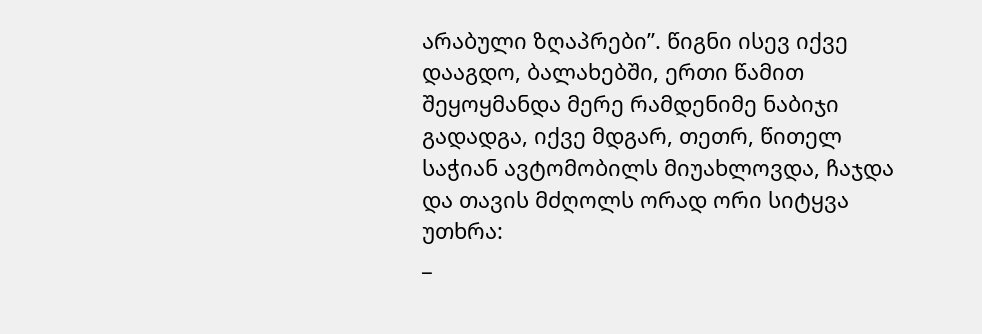არაბული ზღაპრები”. წიგნი ისევ იქვე დააგდო, ბალახებში, ერთი წამით შეყოყმანდა მერე რამდენიმე ნაბიჯი გადადგა, იქვე მდგარ, თეთრ, წითელ საჭიან ავტომობილს მიუახლოვდა, ჩაჯდა და თავის მძღოლს ორად ორი სიტყვა უთხრა:
_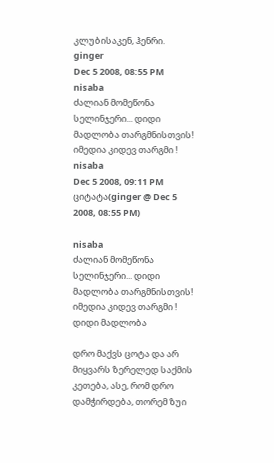კლუბისაკენ, ჰენრი.
ginger
Dec 5 2008, 08:55 PM
nisaba
ძალიან მომეწონა სელინჯერი... დიდი მადლობა თარგმნისთვის! იმედია კიდევ თარგმი !
nisaba
Dec 5 2008, 09:11 PM
ციტატა(ginger @ Dec 5 2008, 08:55 PM)

nisaba
ძალიან მომეწონა სელინჯერი... დიდი მადლობა თარგმნისთვის! იმედია კიდევ თარგმი !
დიდი მადლობა

დრო მაქვს ცოტა და არ მიყვარს ზერელედ საქმის კეთება, ასე, რომ დრო დამჭირდება, თორემ ზუი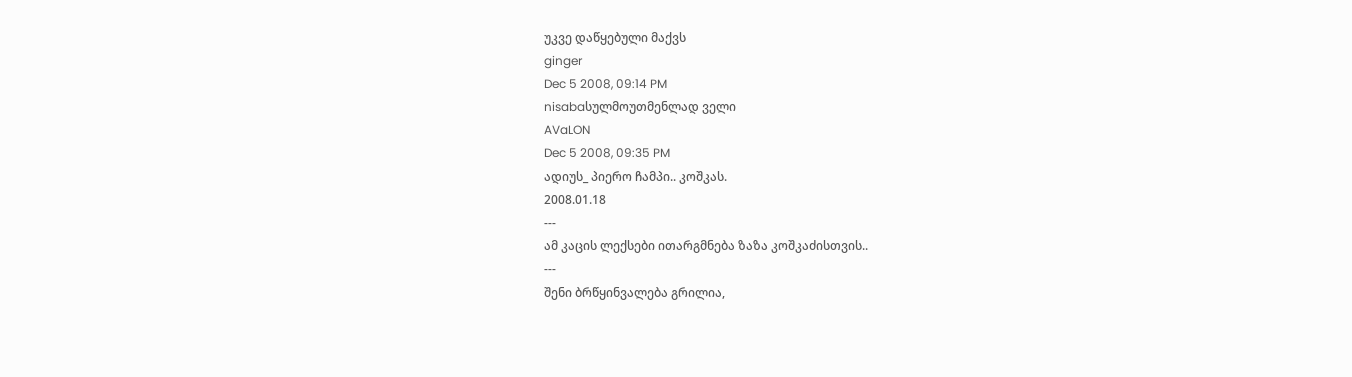უკვე დაწყებული მაქვს
ginger
Dec 5 2008, 09:14 PM
nisabaსულმოუთმენლად ველი
AVaLON
Dec 5 2008, 09:35 PM
ადიუს_ პიერო ჩამპი.. კოშკას.
2008.01.18
---
ამ კაცის ლექსები ითარგმნება ზაზა კოშკაძისთვის..
---
შენი ბრწყინვალება გრილია,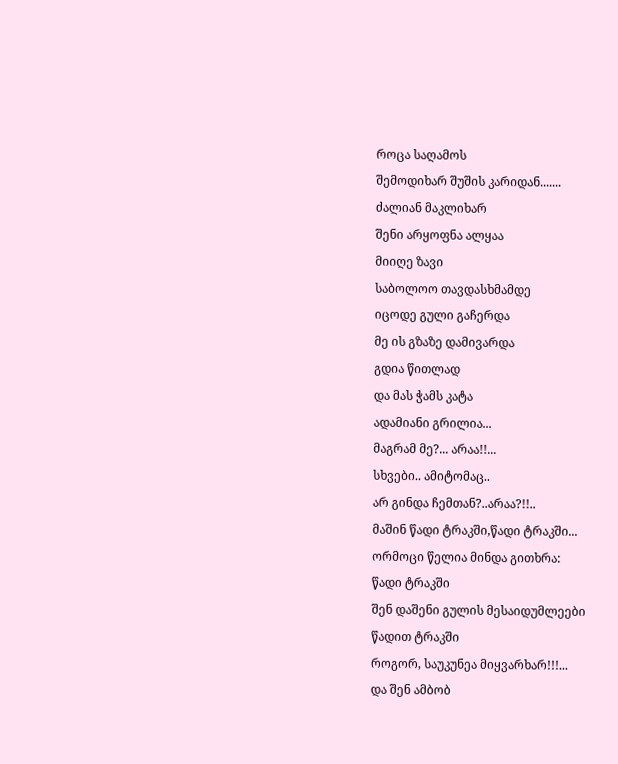როცა საღამოს
შემოდიხარ შუშის კარიდან.......
ძალიან მაკლიხარ
შენი არყოფნა ალყაა
მიიღე ზავი
საბოლოო თავდასხმამდე
იცოდე გული გაჩერდა
მე ის გზაზე დამივარდა
გდია წითლად
და მას ჭამს კატა
ადამიანი გრილია...
მაგრამ მე?... არაა!!...
სხვები.. ამიტომაც..
არ გინდა ჩემთან?..არაა?!!..
მაშინ წადი ტრაკში,წადი ტრაკში...
ორმოცი წელია მინდა გითხრა:
წადი ტრაკში
შენ დაშენი გულის მესაიდუმლეები
წადით ტრაკში
როგორ, საუკუნეა მიყვარხარ!!!...
და შენ ამბობ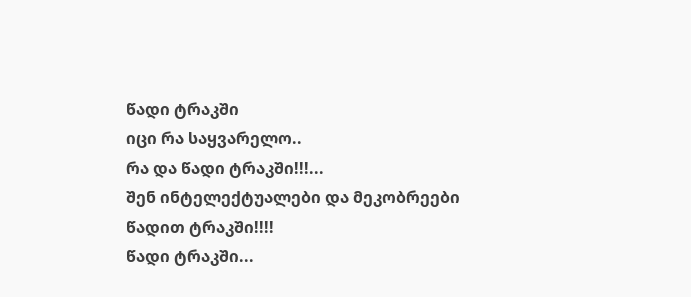წადი ტრაკში
იცი რა საყვარელო..
რა და წადი ტრაკში!!!...
შენ ინტელექტუალები და მეკობრეები
წადით ტრაკში!!!!
წადი ტრაკში...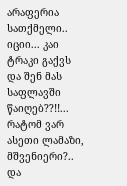არაფერია სათქმელი..
იციი... კაი ტრაკი გაქვს
და შენ მას საფლავში წაიღებ??!!...
რატომ ვარ ასეთი ლამაზი, მშვენიერი?..
და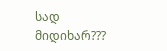სად მიდიხარ???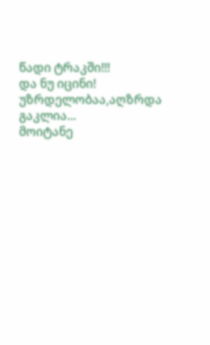წადი ტრაკში!!!
და ნუ იცინი! უზრდელობაა,აღზრდა გაკლია...
მოიტანე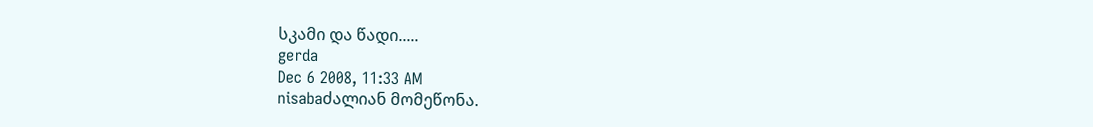სკამი და წადი.....
gerda
Dec 6 2008, 11:33 AM
nisabaძალიან მომეწონა.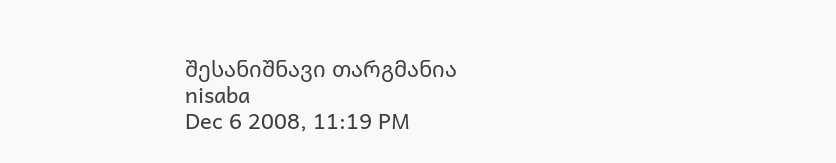შესანიშნავი თარგმანია
nisaba
Dec 6 2008, 11:19 PM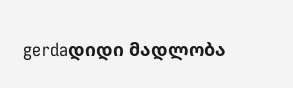gerdaდიდი მადლობა